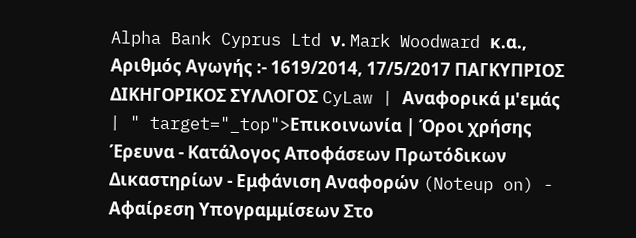Alpha Bank Cyprus Ltd ν. Mark Woodward κ.α., Αριθμός Αγωγής :- 1619/2014, 17/5/2017 ΠΑΓΚΥΠΡΙΟΣ ΔΙΚΗΓΟΡΙΚΟΣ ΣΥΛΛΟΓΟΣ CyLaw | Αναφορικά μ'εμάς | " target="_top">Επικοινωνία | Όροι χρήσης Έρευνα - Κατάλογος Αποφάσεων Πρωτόδικων Δικαστηρίων - Εμφάνιση Αναφορών (Noteup on) - Αφαίρεση Υπογραμμίσεων Στο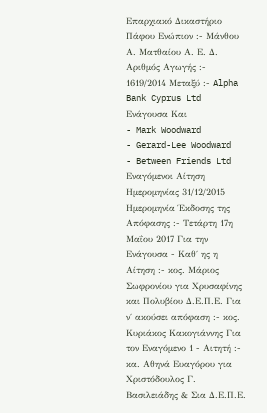Επαρχιακό Δικαστήριο Πάφου Ενώπιον :- Μάνθου Α. Ματθαίου Α. Ε. Δ. Αριθμός Αγωγής :- 1619/2014 Μεταξύ :- Alpha Bank Cyprus Ltd Ενάγουσα Και
- Mark Woodward
- Gerard-Lee Woodward
- Between Friends Ltd Εναγόμενοι Αίτηση Ημερομηνίας 31/12/2015 Ημερομηνία Έκδοσης της Απόφασης :- Τετάρτη 17η Μαΐου 2017 Για την Ενάγουσα - Καθ΄ ης η Αίτηση :- κος. Μάριος Σωφρονίου για Χρυσαφίνης και Πολυβίου Δ.Ε.Π.Ε. Για ν΄ ακούσει απόφαση :- κος. Κυριάκος Κακογιάννης Για τον Εναγόμενο 1 - Αιτητή :- κα. Αθηνά Ευαγόρου για Χριστόδουλος Γ. Βασιλειάδης & Σια Δ.Ε.Π.Ε.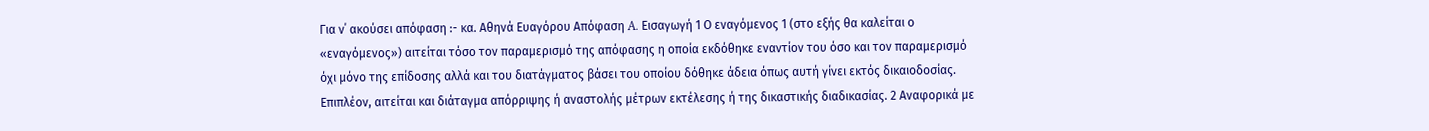Για ν΄ ακούσει απόφαση :- κα. Αθηνά Ευαγόρου Απόφαση A. Εισαγωγή 1 Ο εναγόμενος 1 (στο εξής θα καλείται ο «εναγόμενος») αιτείται τόσο τον παραμερισμό της απόφασης η οποία εκδόθηκε εναντίον του όσο και τον παραμερισμό όχι μόνο της επίδοσης αλλά και του διατάγματος βάσει του οποίου δόθηκε άδεια όπως αυτή γίνει εκτός δικαιοδοσίας. Επιπλέον, αιτείται και διάταγμα απόρριψης ή αναστολής μέτρων εκτέλεσης ή της δικαστικής διαδικασίας. 2 Αναφορικά με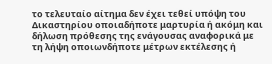το τελευταίο αίτημα δεν έχει τεθεί υπόψη του Δικαστηρίου οποιαδήποτε μαρτυρία ή ακόμη και δήλωση πρόθεσης της ενάγουσας αναφορικά με τη λήψη οποιωνδήποτε μέτρων εκτέλεσης ή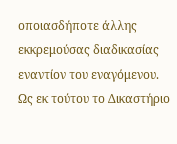οποιασδήποτε άλλης εκκρεμούσας διαδικασίας εναντίον του εναγόμενου. Ως εκ τούτου το Δικαστήριο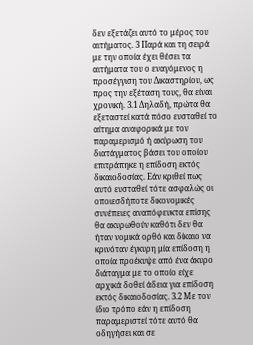δεν εξετάζει αυτό το μέρος του αιτήματος. 3 Παρά και τη σειρά με την οποία έχει θέσει τα αιτήματα του ο εναγόμενος η προσέγγιση του Δικαστηρίου, ως προς την εξέταση τους, θα είναι χρονική. 3.1 Δηλαδή, πρώτα θα εξεταστεί κατά πόσο ευσταθεί το αίτημα αναφορικά με τον παραμερισμό ή ακύρωση του διατάγματος βάσει του οποίου επιτράπηκε η επίδοση εκτός δικαιοδοσίας. Εάν κριθεί πως αυτό ευσταθεί τότε ασφαλώς οι οποιεσδήποτε δικονομικές συνέπειες αναπόφευκτα επίσης θα ακυρωθούν καθότι δεν θα ήταν νομικά ορθό και δίκαιο να κρινόταν έγκυρη μία επίδοση η οποία προέκυψε από ένα άκυρο διάταγμα με το οποίο είχε αρχικά δοθεί άδεια για επίδοση εκτός δικαιοδοσίας. 3.2 Με τον ίδιο τρόπο εάν η επίδοση παραμεριστεί τότε αυτό θα οδηγήσει και σε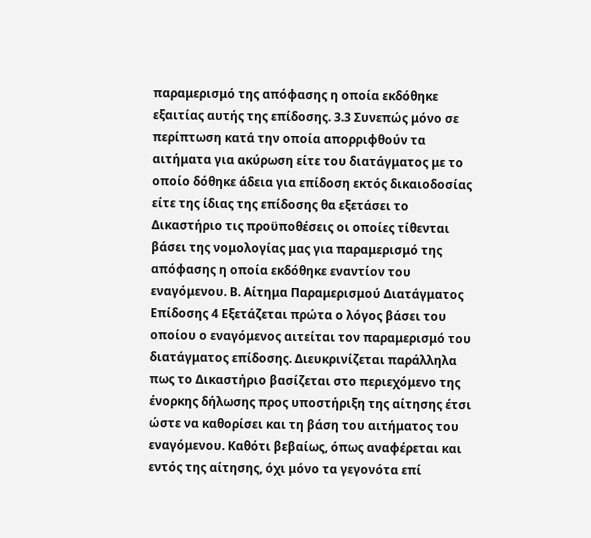παραμερισμό της απόφασης η οποία εκδόθηκε εξαιτίας αυτής της επίδοσης. 3.3 Συνεπώς μόνο σε περίπτωση κατά την οποία απορριφθούν τα αιτήματα για ακύρωση είτε του διατάγματος με το οποίο δόθηκε άδεια για επίδοση εκτός δικαιοδοσίας είτε της ίδιας της επίδοσης θα εξετάσει το Δικαστήριο τις προϋποθέσεις οι οποίες τίθενται βάσει της νομολογίας μας για παραμερισμό της απόφασης η οποία εκδόθηκε εναντίον του εναγόμενου. Β. Αίτημα Παραμερισμού Διατάγματος Επίδοσης 4 Εξετάζεται πρώτα ο λόγος βάσει του οποίου ο εναγόμενος αιτείται τον παραμερισμό του διατάγματος επίδοσης. Διευκρινίζεται παράλληλα πως το Δικαστήριο βασίζεται στο περιεχόμενο της ένορκης δήλωσης προς υποστήριξη της αίτησης έτσι ώστε να καθορίσει και τη βάση του αιτήματος του εναγόμενου. Καθότι βεβαίως, όπως αναφέρεται και εντός της αίτησης, όχι μόνο τα γεγονότα επί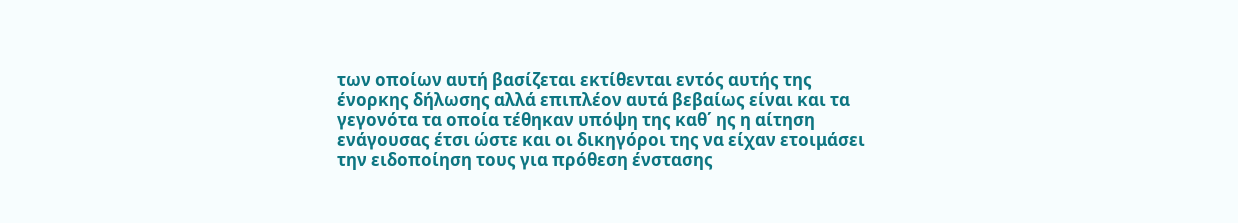των οποίων αυτή βασίζεται εκτίθενται εντός αυτής της ένορκης δήλωσης αλλά επιπλέον αυτά βεβαίως είναι και τα γεγονότα τα οποία τέθηκαν υπόψη της καθ΄ ης η αίτηση ενάγουσας έτσι ώστε και οι δικηγόροι της να είχαν ετοιμάσει την ειδοποίηση τους για πρόθεση ένστασης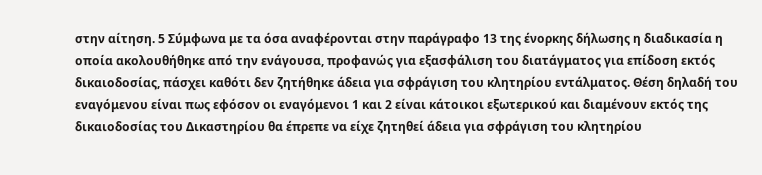στην αίτηση. 5 Σύμφωνα με τα όσα αναφέρονται στην παράγραφο 13 της ένορκης δήλωσης η διαδικασία η οποία ακολουθήθηκε από την ενάγουσα, προφανώς για εξασφάλιση του διατάγματος για επίδοση εκτός δικαιοδοσίας, πάσχει καθότι δεν ζητήθηκε άδεια για σφράγιση του κλητηρίου εντάλματος. Θέση δηλαδή του εναγόμενου είναι πως εφόσον οι εναγόμενοι 1 και 2 είναι κάτοικοι εξωτερικού και διαμένουν εκτός της δικαιοδοσίας του Δικαστηρίου θα έπρεπε να είχε ζητηθεί άδεια για σφράγιση του κλητηρίου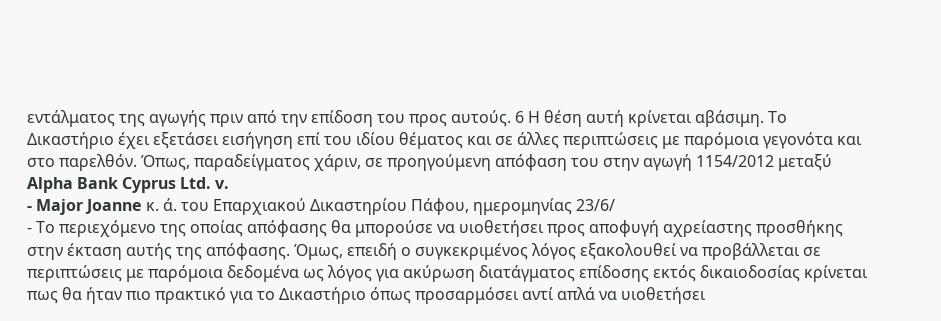εντάλματος της αγωγής πριν από την επίδοση του προς αυτούς. 6 Η θέση αυτή κρίνεται αβάσιμη. Το Δικαστήριο έχει εξετάσει εισήγηση επί του ιδίου θέματος και σε άλλες περιπτώσεις με παρόμοια γεγονότα και στο παρελθόν. Όπως, παραδείγματος χάριν, σε προηγούμενη απόφαση του στην αγωγή 1154/2012 μεταξύ Alpha Bank Cyprus Ltd. v.
- Major Joanne κ. ά. του Επαρχιακού Δικαστηρίου Πάφου, ημερομηνίας 23/6/
- Το περιεχόμενο της οποίας απόφασης θα μπορούσε να υιοθετήσει προς αποφυγή αχρείαστης προσθήκης στην έκταση αυτής της απόφασης. Όμως, επειδή ο συγκεκριμένος λόγος εξακολουθεί να προβάλλεται σε περιπτώσεις με παρόμοια δεδομένα ως λόγος για ακύρωση διατάγματος επίδοσης εκτός δικαιοδοσίας κρίνεται πως θα ήταν πιο πρακτικό για το Δικαστήριο όπως προσαρμόσει αντί απλά να υιοθετήσει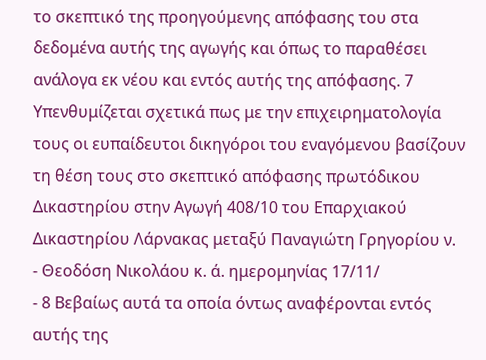το σκεπτικό της προηγούμενης απόφασης του στα δεδομένα αυτής της αγωγής και όπως το παραθέσει ανάλογα εκ νέου και εντός αυτής της απόφασης. 7 Υπενθυμίζεται σχετικά πως με την επιχειρηματολογία τους οι ευπαίδευτοι δικηγόροι του εναγόμενου βασίζουν τη θέση τους στο σκεπτικό απόφασης πρωτόδικου Δικαστηρίου στην Αγωγή 408/10 του Επαρχιακού Δικαστηρίου Λάρνακας μεταξύ Παναγιώτη Γρηγορίου ν.
- Θεοδόση Νικολάου κ. ά. ημερομηνίας 17/11/
- 8 Βεβαίως αυτά τα οποία όντως αναφέρονται εντός αυτής της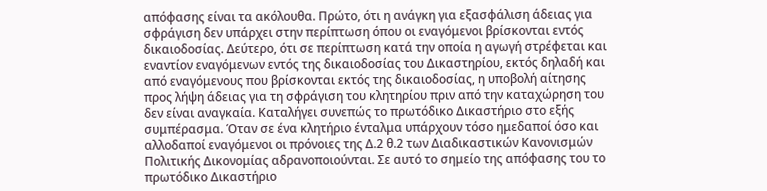απόφασης είναι τα ακόλουθα. Πρώτο, ότι η ανάγκη για εξασφάλιση άδειας για σφράγιση δεν υπάρχει στην περίπτωση όπου οι εναγόμενοι βρίσκονται εντός δικαιοδοσίας. Δεύτερο, ότι σε περίπτωση κατά την οποία η αγωγή στρέφεται και εναντίον εναγόμενων εντός της δικαιοδοσίας του Δικαστηρίου, εκτός δηλαδή και από εναγόμενους που βρίσκονται εκτός της δικαιοδοσίας, η υποβολή αίτησης προς λήψη άδειας για τη σφράγιση του κλητηρίου πριν από την καταχώρηση του δεν είναι αναγκαία. Καταλήγει συνεπώς το πρωτόδικο Δικαστήριο στο εξής συμπέρασμα. Όταν σε ένα κλητήριο ένταλμα υπάρχουν τόσο ημεδαποί όσο και αλλοδαποί εναγόμενοι οι πρόνοιες της Δ.2 θ.2 των Διαδικαστικών Κανονισμών Πολιτικής Δικονομίας αδρανοποιούνται. Σε αυτό το σημείο της απόφασης του το πρωτόδικο Δικαστήριο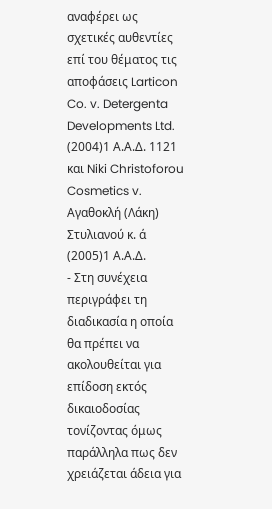αναφέρει ως σχετικές αυθεντίες επί του θέματος τις αποφάσεις Larticon Co. v. Detergenta Developments Ltd.
(2004)1 Α.Α.Δ. 1121 και Niki Christoforou Cosmetics v. Αγαθοκλή (Λάκη) Στυλιανού κ. ά
(2005)1 Α.Α.Δ.
- Στη συνέχεια περιγράφει τη διαδικασία η οποία θα πρέπει να ακολουθείται για επίδοση εκτός δικαιοδοσίας τονίζοντας όμως παράλληλα πως δεν χρειάζεται άδεια για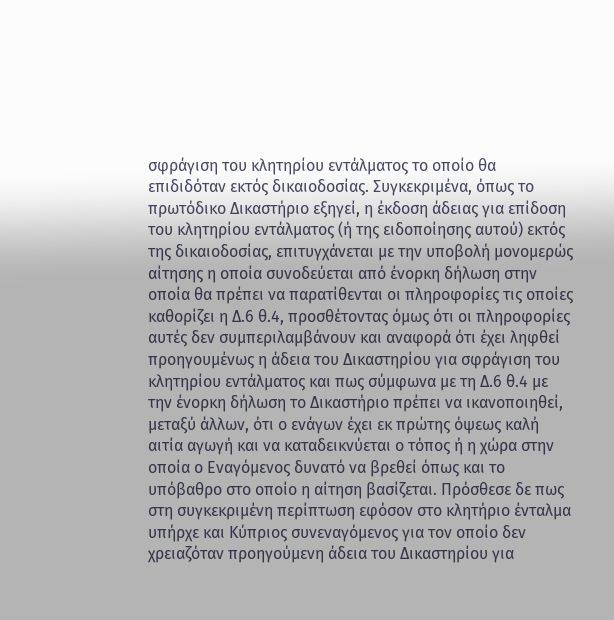σφράγιση του κλητηρίου εντάλματος το οποίο θα επιδιδόταν εκτός δικαιοδοσίας. Συγκεκριμένα, όπως το πρωτόδικο Δικαστήριο εξηγεί, η έκδοση άδειας για επίδοση του κλητηρίου εντάλματος (ή της ειδοποίησης αυτού) εκτός της δικαιοδοσίας, επιτυγχάνεται με την υποβολή μονομερώς αίτησης η οποία συνοδεύεται από ένορκη δήλωση στην οποία θα πρέπει να παρατίθενται οι πληροφορίες τις οποίες καθορίζει η Δ.6 θ.4, προσθέτοντας όμως ότι οι πληροφορίες αυτές δεν συμπεριλαμβάνουν και αναφορά ότι έχει ληφθεί προηγουμένως η άδεια του Δικαστηρίου για σφράγιση του κλητηρίου εντάλματος και πως σύμφωνα με τη Δ.6 θ.4 με την ένορκη δήλωση το Δικαστήριο πρέπει να ικανοποιηθεί, μεταξύ άλλων, ότι ο ενάγων έχει εκ πρώτης όψεως καλή αιτία αγωγή και να καταδεικνύεται ο τόπος ή η χώρα στην οποία ο Εναγόμενος δυνατό να βρεθεί όπως και το υπόβαθρο στο οποίο η αίτηση βασίζεται. Πρόσθεσε δε πως στη συγκεκριμένη περίπτωση εφόσον στο κλητήριο ένταλμα υπήρχε και Κύπριος συνεναγόμενος για τον οποίο δεν χρειαζόταν προηγούμενη άδεια του Δικαστηρίου για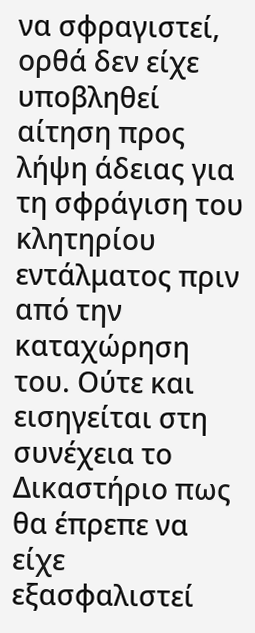να σφραγιστεί, ορθά δεν είχε υποβληθεί αίτηση προς λήψη άδειας για τη σφράγιση του κλητηρίου εντάλματος πριν από την καταχώρηση του. Ούτε και εισηγείται στη συνέχεια το Δικαστήριο πως θα έπρεπε να είχε εξασφαλιστεί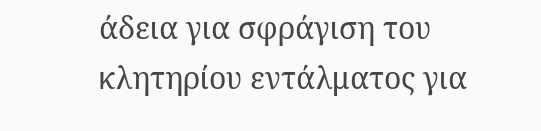άδεια για σφράγιση του κλητηρίου εντάλματος για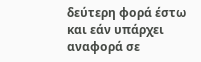δεύτερη φορά έστω και εάν υπάρχει αναφορά σε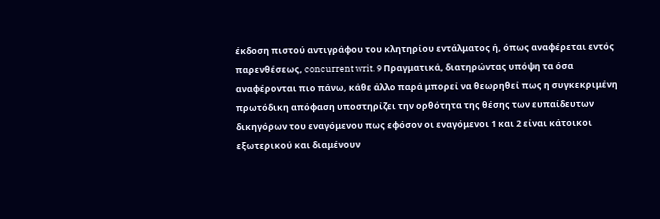έκδοση πιστού αντιγράφου του κλητηρίου εντάλματος ή, όπως αναφέρεται εντός παρενθέσεως, concurrent writ. 9 Πραγματικά, διατηρώντας υπόψη τα όσα αναφέρονται πιο πάνω, κάθε άλλο παρά μπορεί να θεωρηθεί πως η συγκεκριμένη πρωτόδικη απόφαση υποστηρίζει την ορθότητα της θέσης των ευπαίδευτων δικηγόρων του εναγόμενου πως εφόσον οι εναγόμενοι 1 και 2 είναι κάτοικοι εξωτερικού και διαμένουν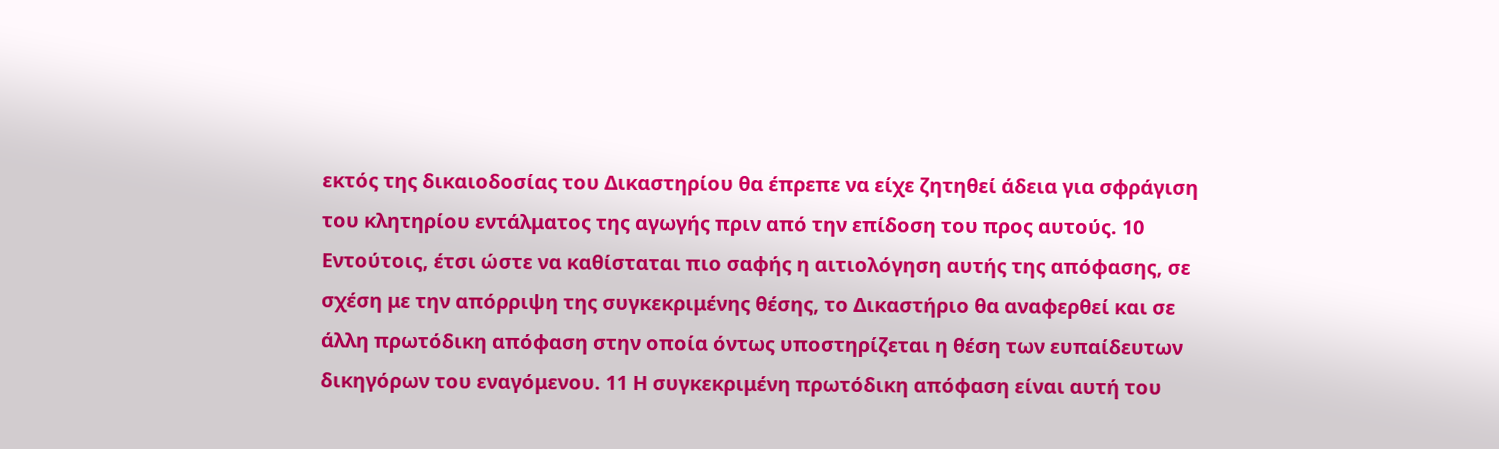εκτός της δικαιοδοσίας του Δικαστηρίου θα έπρεπε να είχε ζητηθεί άδεια για σφράγιση του κλητηρίου εντάλματος της αγωγής πριν από την επίδοση του προς αυτούς. 10 Εντούτοις, έτσι ώστε να καθίσταται πιο σαφής η αιτιολόγηση αυτής της απόφασης, σε σχέση με την απόρριψη της συγκεκριμένης θέσης, το Δικαστήριο θα αναφερθεί και σε άλλη πρωτόδικη απόφαση στην οποία όντως υποστηρίζεται η θέση των ευπαίδευτων δικηγόρων του εναγόμενου. 11 Η συγκεκριμένη πρωτόδικη απόφαση είναι αυτή του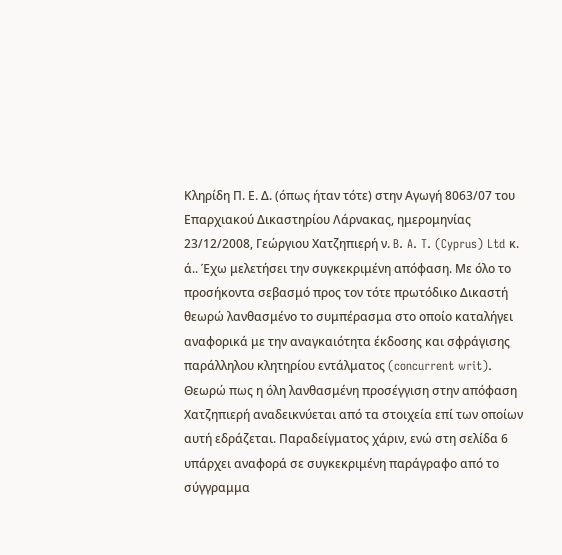Κληρίδη Π. Ε. Δ. (όπως ήταν τότε) στην Αγωγή 8063/07 του Επαρχιακού Δικαστηρίου Λάρνακας, ημερομηνίας 23/12/2008, Γεώργιου Χατζηπιερή ν. B. A. T. (Cyprus) Ltd κ. ά.. Έχω μελετήσει την συγκεκριμένη απόφαση. Με όλο το προσήκοντα σεβασμό προς τον τότε πρωτόδικο Δικαστή θεωρώ λανθασμένο το συμπέρασμα στο οποίο καταλήγει αναφορικά με την αναγκαιότητα έκδοσης και σφράγισης παράλληλου κλητηρίου εντάλματος (concurrent writ). Θεωρώ πως η όλη λανθασμένη προσέγγιση στην απόφαση Χατζηπιερή αναδεικνύεται από τα στοιχεία επί των οποίων αυτή εδράζεται. Παραδείγματος χάριν, ενώ στη σελίδα 6 υπάρχει αναφορά σε συγκεκριμένη παράγραφο από το σύγγραμμα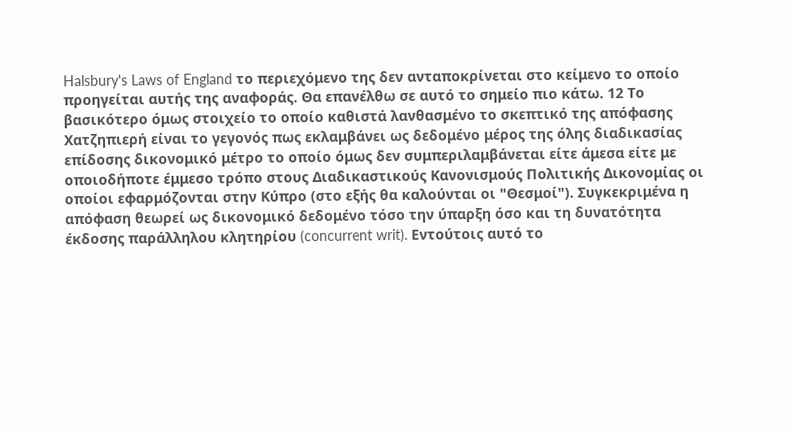Halsbury's Laws of England το περιεχόμενο της δεν ανταποκρίνεται στο κείμενο το οποίο προηγείται αυτής της αναφοράς. Θα επανέλθω σε αυτό το σημείο πιο κάτω. 12 Το βασικότερο όμως στοιχείο το οποίο καθιστά λανθασμένο το σκεπτικό της απόφασης Χατζηπιερή είναι το γεγονός πως εκλαμβάνει ως δεδομένο μέρος της όλης διαδικασίας επίδοσης δικονομικό μέτρο το οποίο όμως δεν συμπεριλαμβάνεται είτε άμεσα είτε με οποιοδήποτε έμμεσο τρόπο στους Διαδικαστικούς Κανονισμούς Πολιτικής Δικονομίας οι οποίοι εφαρμόζονται στην Κύπρο (στο εξής θα καλούνται οι "Θεσμοί"). Συγκεκριμένα η απόφαση θεωρεί ως δικονομικό δεδομένο τόσο την ύπαρξη όσο και τη δυνατότητα έκδοσης παράλληλου κλητηρίου (concurrent writ). Εντούτοις αυτό το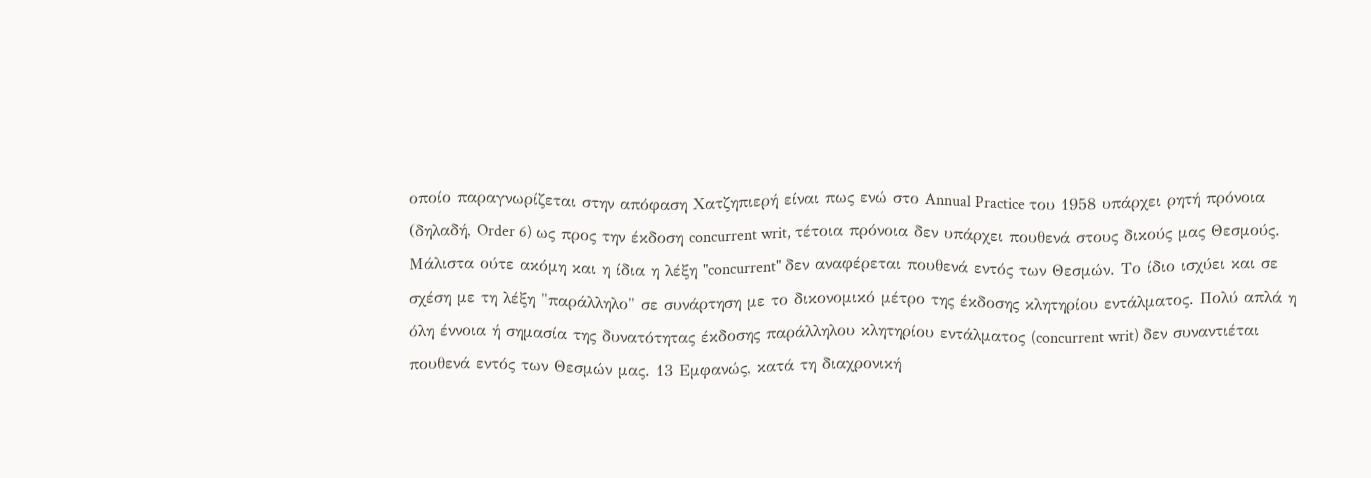οποίο παραγνωρίζεται στην απόφαση Χατζηπιερή είναι πως ενώ στο Annual Practice του 1958 υπάρχει ρητή πρόνοια (δηλαδή, Order 6) ως προς την έκδοση concurrent writ, τέτοια πρόνοια δεν υπάρχει πουθενά στους δικούς μας Θεσμούς. Μάλιστα ούτε ακόμη και η ίδια η λέξη "concurrent" δεν αναφέρεται πουθενά εντός των Θεσμών. Το ίδιο ισχύει και σε σχέση με τη λέξη "παράλληλο" σε συνάρτηση με το δικονομικό μέτρο της έκδοσης κλητηρίου εντάλματος. Πολύ απλά η όλη έννοια ή σημασία της δυνατότητας έκδοσης παράλληλου κλητηρίου εντάλματος (concurrent writ) δεν συναντιέται πουθενά εντός των Θεσμών μας. 13 Εμφανώς, κατά τη διαχρονική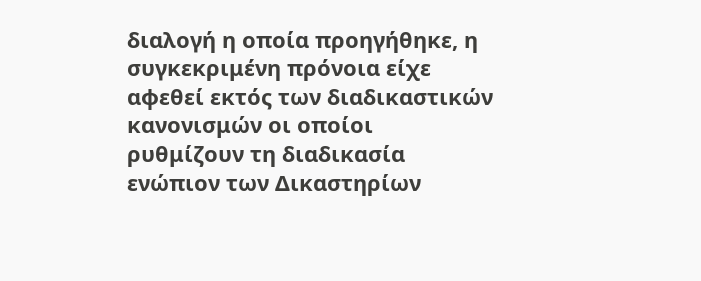διαλογή η οποία προηγήθηκε, η συγκεκριμένη πρόνοια είχε αφεθεί εκτός των διαδικαστικών κανονισμών οι οποίοι ρυθμίζουν τη διαδικασία ενώπιον των Δικαστηρίων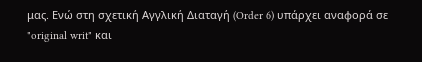μας. Ενώ στη σχετική Αγγλική Διαταγή (Order 6) υπάρχει αναφορά σε "original writ" και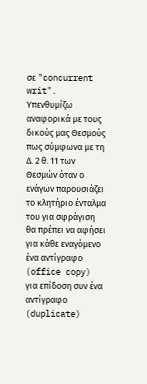σε "concurrent writ". Υπενθυμίζω αναφορικά με τους δικούς μας Θεσμούς πως σύμφωνα με τη Δ. 2 θ. 11 των Θεσμών όταν ο ενάγων παρουσιάζει το κλητήριο ένταλμα του για σφράγιση θα πρέπει να αφήσει για κάθε εναγόμενο ένα αντίγραφο (office copy) για επίδοση συν ένα αντίγραφο (duplicate)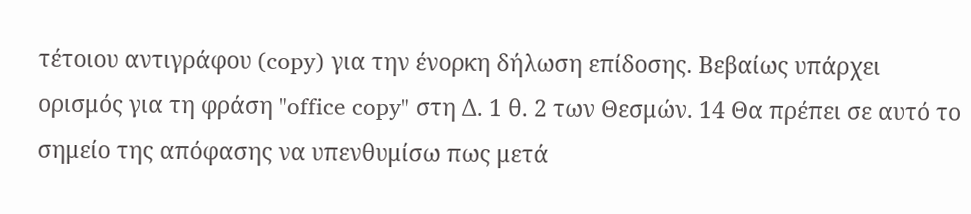τέτοιου αντιγράφου (copy) για την ένορκη δήλωση επίδοσης. Βεβαίως υπάρχει ορισμός για τη φράση "office copy" στη Δ. 1 θ. 2 των Θεσμών. 14 Θα πρέπει σε αυτό το σημείο της απόφασης να υπενθυμίσω πως μετά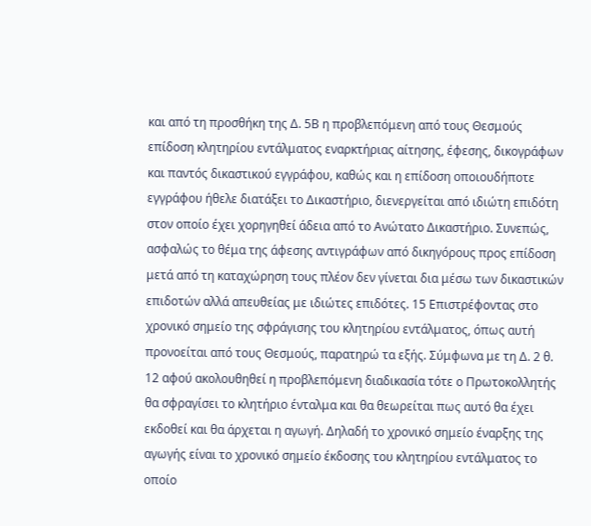και από τη προσθήκη της Δ. 5Β η προβλεπόμενη από τους Θεσμούς επίδοση κλητηρίου εντάλματος εναρκτήριας αίτησης, έφεσης, δικογράφων και παντός δικαστικού εγγράφου, καθώς και η επίδοση οποιουδήποτε εγγράφου ήθελε διατάξει το Δικαστήριο, διενεργείται από ιδιώτη επιδότη στον οποίο έχει χορηγηθεί άδεια από το Ανώτατο Δικαστήριο. Συνεπώς, ασφαλώς το θέμα της άφεσης αντιγράφων από δικηγόρους προς επίδοση μετά από τη καταχώρηση τους πλέον δεν γίνεται δια μέσω των δικαστικών επιδοτών αλλά απευθείας με ιδιώτες επιδότες. 15 Επιστρέφοντας στο χρονικό σημείο της σφράγισης του κλητηρίου εντάλματος, όπως αυτή προνοείται από τους Θεσμούς, παρατηρώ τα εξής. Σύμφωνα με τη Δ. 2 θ. 12 αφού ακολουθηθεί η προβλεπόμενη διαδικασία τότε ο Πρωτοκολλητής θα σφραγίσει το κλητήριο ένταλμα και θα θεωρείται πως αυτό θα έχει εκδοθεί και θα άρχεται η αγωγή. Δηλαδή το χρονικό σημείο έναρξης της αγωγής είναι το χρονικό σημείο έκδοσης του κλητηρίου εντάλματος το οποίο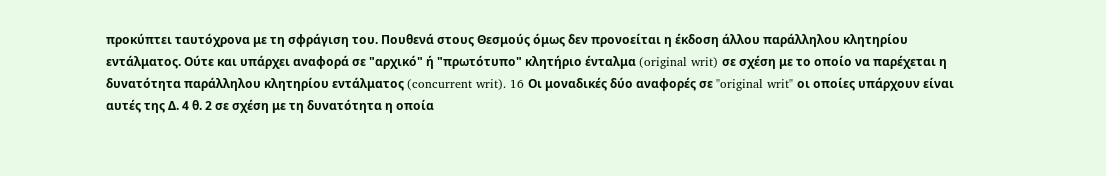προκύπτει ταυτόχρονα με τη σφράγιση του. Πουθενά στους Θεσμούς όμως δεν προνοείται η έκδοση άλλου παράλληλου κλητηρίου εντάλματος. Ούτε και υπάρχει αναφορά σε "αρχικό" ή "πρωτότυπο" κλητήριο ένταλμα (original writ) σε σχέση με το οποίο να παρέχεται η δυνατότητα παράλληλου κλητηρίου εντάλματος (concurrent writ). 16 Οι μοναδικές δύο αναφορές σε "original writ" οι οποίες υπάρχουν είναι αυτές της Δ. 4 θ. 2 σε σχέση με τη δυνατότητα η οποία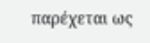παρέχεται ως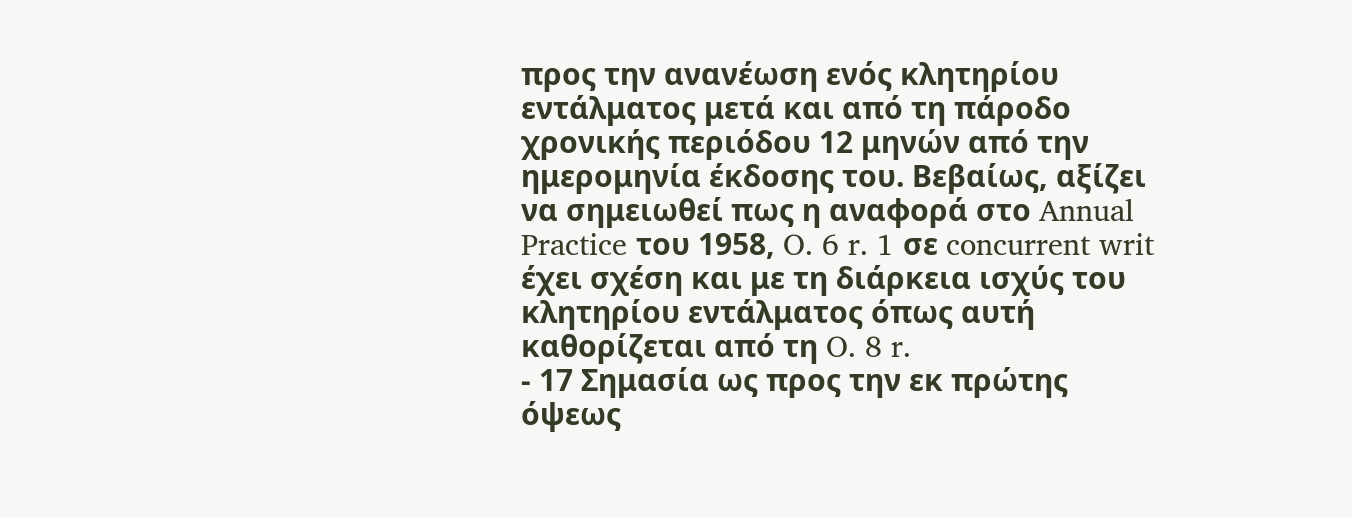προς την ανανέωση ενός κλητηρίου εντάλματος μετά και από τη πάροδο χρονικής περιόδου 12 μηνών από την ημερομηνία έκδοσης του. Βεβαίως, αξίζει να σημειωθεί πως η αναφορά στο Annual Practice του 1958, O. 6 r. 1 σε concurrent writ έχει σχέση και με τη διάρκεια ισχύς του κλητηρίου εντάλματος όπως αυτή καθορίζεται από τη O. 8 r.
- 17 Σημασία ως προς την εκ πρώτης όψεως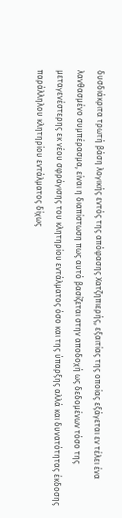δυσδιάκριτα τρωτή βάση λογικής εντός της απόφασης Χατζηπιερής, εξαιτίας της οποίας εξάγεται εν τέλει ένα λανθασμένο συμπέρασμα, είναι η διαπίστωση πως αυτό βασίζεται στην αποδοχή ως δεδομένων τόσο της μεταγενέστερης εκ νέου σφράγισης του κλητηρίου εντάλματος όσο και της ύπαρξης αλλά και δυνατότητας έκδοσης παράλληλου κλητηρίου εντάλματος δίχως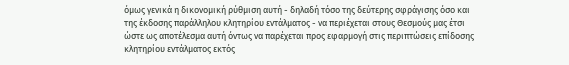όμως γενικά η δικονομική ρύθμιση αυτή - δηλαδή τόσο της δεύτερης σφράγισης όσο και της έκδοσης παράλληλου κλητηρίου εντάλματος - να περιέχεται στους Θεσμούς μας έτσι ώστε ως αποτέλεσμα αυτή όντως να παρέχεται προς εφαρμογή στις περιπτώσεις επίδοσης κλητηρίου εντάλματος εκτός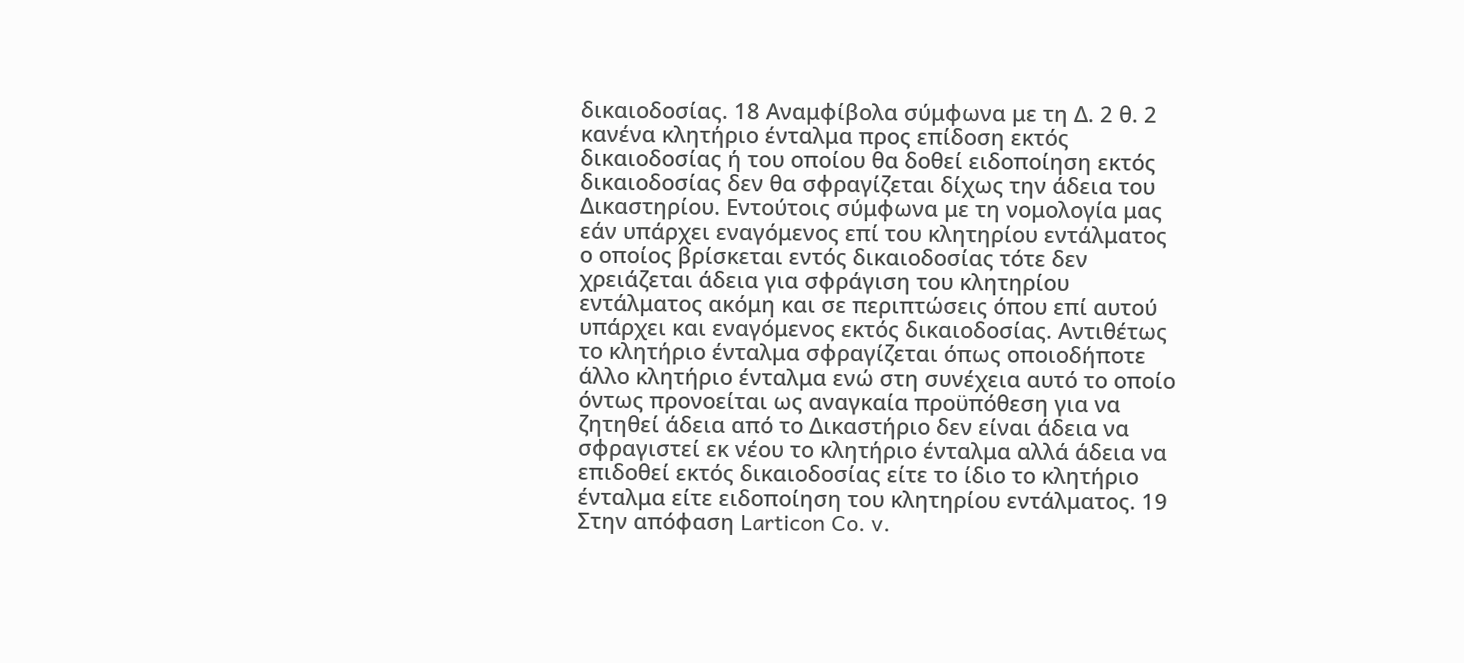δικαιοδοσίας. 18 Αναμφίβολα σύμφωνα με τη Δ. 2 θ. 2 κανένα κλητήριο ένταλμα προς επίδοση εκτός δικαιοδοσίας ή του οποίου θα δοθεί ειδοποίηση εκτός δικαιοδοσίας δεν θα σφραγίζεται δίχως την άδεια του Δικαστηρίου. Εντούτοις σύμφωνα με τη νομολογία μας εάν υπάρχει εναγόμενος επί του κλητηρίου εντάλματος ο οποίος βρίσκεται εντός δικαιοδοσίας τότε δεν χρειάζεται άδεια για σφράγιση του κλητηρίου εντάλματος ακόμη και σε περιπτώσεις όπου επί αυτού υπάρχει και εναγόμενος εκτός δικαιοδοσίας. Αντιθέτως το κλητήριο ένταλμα σφραγίζεται όπως οποιοδήποτε άλλο κλητήριο ένταλμα ενώ στη συνέχεια αυτό το οποίο όντως προνοείται ως αναγκαία προϋπόθεση για να ζητηθεί άδεια από το Δικαστήριο δεν είναι άδεια να σφραγιστεί εκ νέου το κλητήριο ένταλμα αλλά άδεια να επιδοθεί εκτός δικαιοδοσίας είτε το ίδιο το κλητήριο ένταλμα είτε ειδοποίηση του κλητηρίου εντάλματος. 19 Στην απόφαση Larticon Co. v.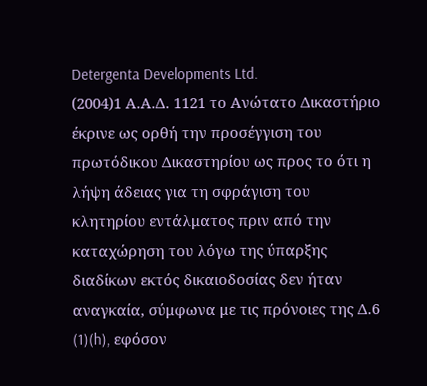Detergenta Developments Ltd.
(2004)1 Α.Α.Δ. 1121 το Ανώτατο Δικαστήριο έκρινε ως ορθή την προσέγγιση του πρωτόδικου Δικαστηρίου ως προς το ότι η λήψη άδειας για τη σφράγιση του κλητηρίου εντάλματος πριν από την καταχώρηση του λόγω της ύπαρξης διαδίκων εκτός δικαιοδοσίας δεν ήταν αναγκαία, σύμφωνα με τις πρόνοιες της Δ.6
(1)(h), εφόσον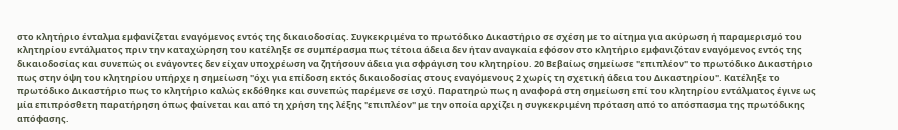στο κλητήριο ένταλμα εμφανίζεται εναγόμενος εντός της δικαιοδοσίας. Συγκεκριμένα το πρωτόδικο Δικαστήριο σε σχέση με το αίτημα για ακύρωση ή παραμερισμό του κλητηρίου εντάλματος πριν την καταχώρηση του κατέληξε σε συμπέρασμα πως τέτοια άδεια δεν ήταν αναγκαία εφόσον στο κλητήριο εμφανιζόταν εναγόμενος εντός της δικαιοδοσίας και συνεπώς οι ενάγοντες δεν είχαν υποχρέωση να ζητήσουν άδεια για σφράγιση του κλητηρίου. 20 Βεβαίως σημείωσε "επιπλέον" το πρωτόδικο Δικαστήριο πως στην όψη του κλητηρίου υπήρχε η σημείωση "όχι για επίδοση εκτός δικαιοδοσίας στους εναγόμενους 2 χωρίς τη σχετική άδεια του Δικαστηρίου". Κατέληξε το πρωτόδικο Δικαστήριο πως το κλητήριο καλώς εκδόθηκε και συνεπώς παρέμενε σε ισχύ. Παρατηρώ πως η αναφορά στη σημείωση επί του κλητηρίου εντάλματος έγινε ως μία επιπρόσθετη παρατήρηση όπως φαίνεται και από τη χρήση της λέξης "επιπλέον" με την οποία αρχίζει η συγκεκριμένη πρόταση από το απόσπασμα της πρωτόδικης απόφασης.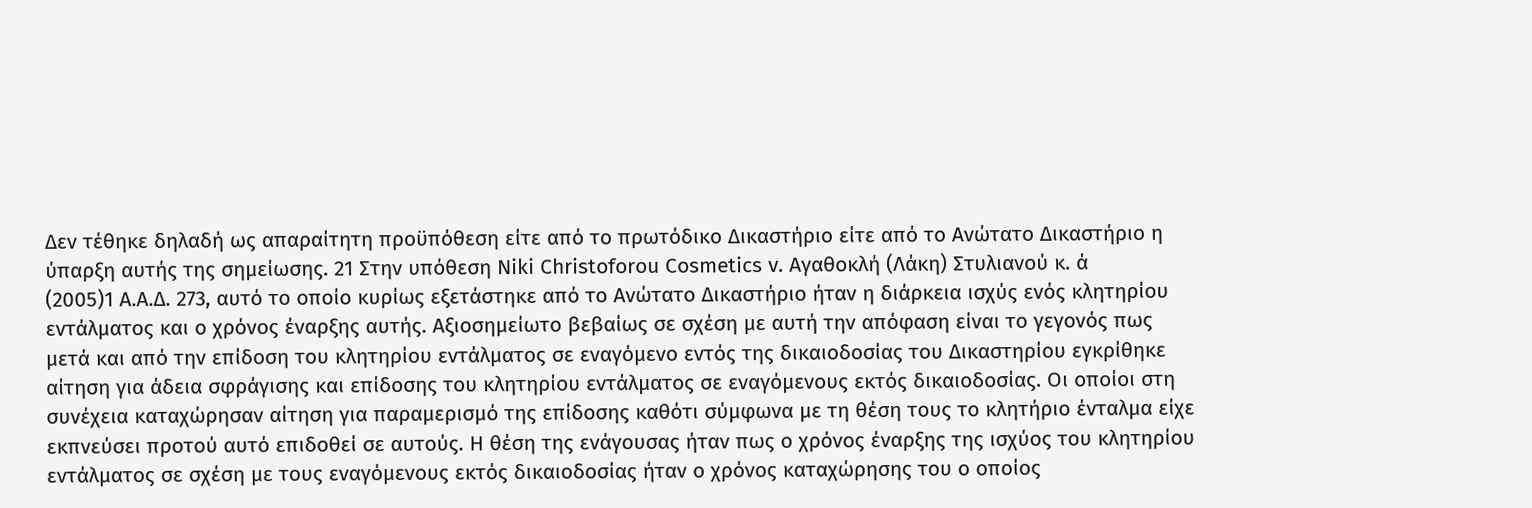Δεν τέθηκε δηλαδή ως απαραίτητη προϋπόθεση είτε από το πρωτόδικο Δικαστήριο είτε από το Ανώτατο Δικαστήριο η ύπαρξη αυτής της σημείωσης. 21 Στην υπόθεση Niki Christoforou Cosmetics v. Αγαθοκλή (Λάκη) Στυλιανού κ. ά
(2005)1 Α.Α.Δ. 273, αυτό το οποίο κυρίως εξετάστηκε από το Ανώτατο Δικαστήριο ήταν η διάρκεια ισχύς ενός κλητηρίου εντάλματος και ο χρόνος έναρξης αυτής. Αξιοσημείωτο βεβαίως σε σχέση με αυτή την απόφαση είναι το γεγονός πως μετά και από την επίδοση του κλητηρίου εντάλματος σε εναγόμενο εντός της δικαιοδοσίας του Δικαστηρίου εγκρίθηκε αίτηση για άδεια σφράγισης και επίδοσης του κλητηρίου εντάλματος σε εναγόμενους εκτός δικαιοδοσίας. Οι οποίοι στη συνέχεια καταχώρησαν αίτηση για παραμερισμό της επίδοσης καθότι σύμφωνα με τη θέση τους το κλητήριο ένταλμα είχε εκπνεύσει προτού αυτό επιδοθεί σε αυτούς. Η θέση της ενάγουσας ήταν πως ο χρόνος έναρξης της ισχύος του κλητηρίου εντάλματος σε σχέση με τους εναγόμενους εκτός δικαιοδοσίας ήταν ο χρόνος καταχώρησης του ο οποίος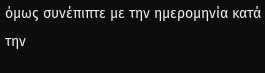όμως συνέπιπτε με την ημερομηνία κατά την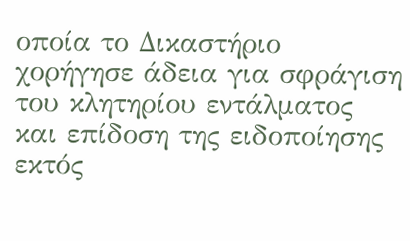οποία το Δικαστήριο χορήγησε άδεια για σφράγιση του κλητηρίου εντάλματος και επίδοση της ειδοποίησης εκτός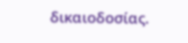δικαιοδοσίας.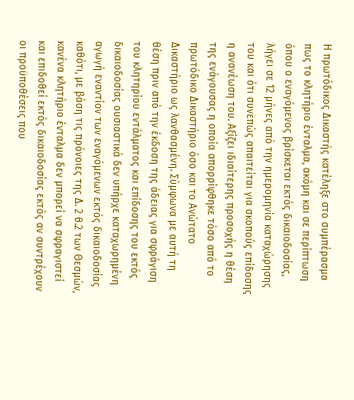Η πρωτόδικος Δικαστής κατέληξε στο συμπέρασμα πως το κλητήριο ένταλμα, ακόμη και σε περίπτωση όπου ο εναγόμενος βρίσκεται εκτός δικαιοδοσίας, λήγει σε 12 μήνες από την ημερομηνία καταχώρησης του και ότι συνεπώς απαιτείται για σκοπούς επίδοσης η ανανέωση του. Αξίζει ιδιαίτερης προσοχής η θέση της ενάγουσας η οποία απορρίφθηκε τόσο από το πρωτόδικο Δικαστήριο όσο και το Ανώτατο Δικαστήριο ως λανθασμένη. Σύμφωνα με αυτή τη θέση πριν από την έκδοση της άδειας για σφράγιση του κλητηρίου εντάλματος και επίδοσης του εκτός δικαιοδοσίας ουσιαστικά δεν υπήρχε καταχωρημένη αγωγή εναντίον των εναγόμενων εκτός δικαιοδοσίας καθότι, με βάση τις πρόνοιες της Δ. 2 θ.2 των Θεσμών, κανένα κλητήριο ένταλμα δεν μπορεί να σφραγιστεί και επιδοθεί εκτός δικαιοδοσίας εκτός αν συντρέχουν οι προϋποθέσεις που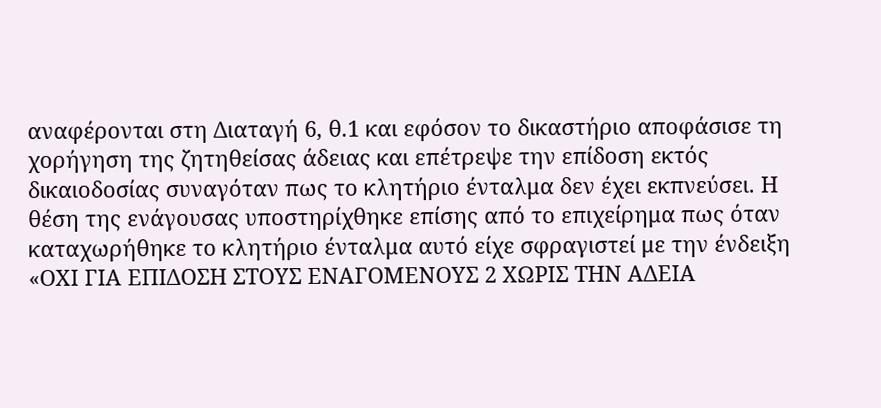αναφέρονται στη Διαταγή 6, θ.1 και εφόσον το δικαστήριο αποφάσισε τη χορήγηση της ζητηθείσας άδειας και επέτρεψε την επίδοση εκτός δικαιοδοσίας συναγόταν πως το κλητήριο ένταλμα δεν έχει εκπνεύσει. Η θέση της ενάγουσας υποστηρίχθηκε επίσης από το επιχείρημα πως όταν καταχωρήθηκε το κλητήριο ένταλμα αυτό είχε σφραγιστεί με την ένδειξη «ΟΧΙ ΓΙΑ ΕΠΙΔΟΣΗ ΣΤΟΥΣ ΕΝΑΓΟΜΕΝΟΥΣ 2 ΧΩΡΙΣ ΤΗΝ ΑΔΕΙΑ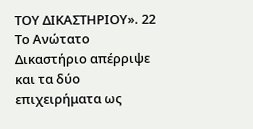ΤΟΥ ΔΙΚΑΣΤΗΡΙΟΥ». 22 Το Ανώτατο Δικαστήριο απέρριψε και τα δύο επιχειρήματα ως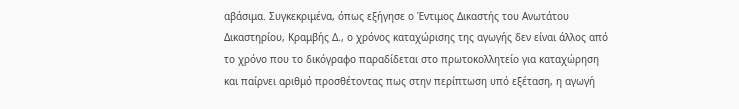αβάσιμα. Συγκεκριμένα, όπως εξήγησε ο Έντιμος Δικαστής του Ανωτάτου Δικαστηρίου, Κραμβής Δ., ο χρόνος καταχώρισης της αγωγής δεν είναι άλλος από το χρόνο που το δικόγραφο παραδίδεται στο πρωτοκολλητείο για καταχώρηση και παίρνει αριθμό προσθέτοντας πως στην περίπτωση υπό εξέταση, η αγωγή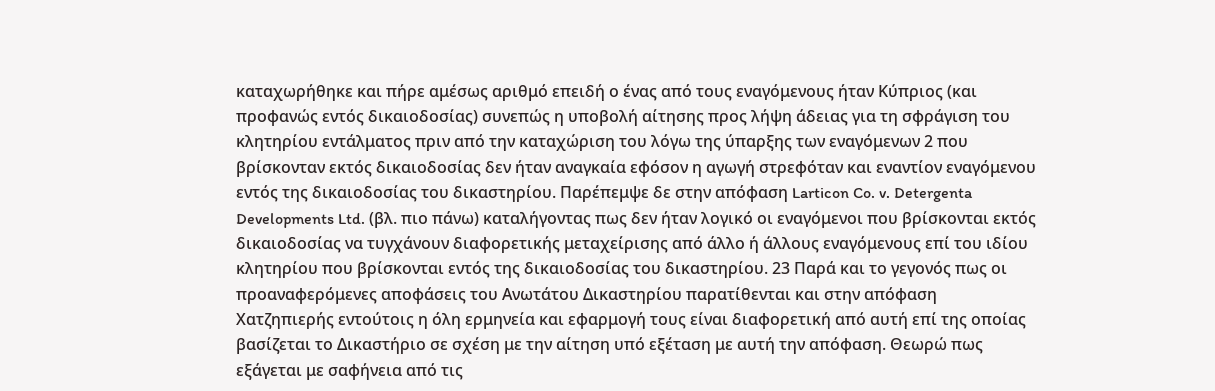καταχωρήθηκε και πήρε αμέσως αριθμό επειδή ο ένας από τους εναγόμενους ήταν Κύπριος (και προφανώς εντός δικαιοδοσίας) συνεπώς η υποβολή αίτησης προς λήψη άδειας για τη σφράγιση του κλητηρίου εντάλματος πριν από την καταχώριση του λόγω της ύπαρξης των εναγόμενων 2 που βρίσκονταν εκτός δικαιοδοσίας δεν ήταν αναγκαία εφόσον η αγωγή στρεφόταν και εναντίον εναγόμενου εντός της δικαιοδοσίας του δικαστηρίου. Παρέπεμψε δε στην απόφαση Larticon Co. v. Detergenta Developments Ltd. (βλ. πιο πάνω) καταλήγοντας πως δεν ήταν λογικό οι εναγόμενοι που βρίσκονται εκτός δικαιοδοσίας να τυγχάνουν διαφορετικής μεταχείρισης από άλλο ή άλλους εναγόμενους επί του ιδίου κλητηρίου που βρίσκονται εντός της δικαιοδοσίας του δικαστηρίου. 23 Παρά και το γεγονός πως οι προαναφερόμενες αποφάσεις του Ανωτάτου Δικαστηρίου παρατίθενται και στην απόφαση Χατζηπιερής εντούτοις η όλη ερμηνεία και εφαρμογή τους είναι διαφορετική από αυτή επί της οποίας βασίζεται το Δικαστήριο σε σχέση με την αίτηση υπό εξέταση με αυτή την απόφαση. Θεωρώ πως εξάγεται με σαφήνεια από τις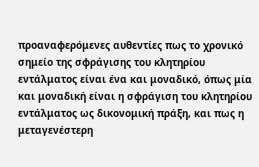προαναφερόμενες αυθεντίες πως το χρονικό σημείο της σφράγισης του κλητηρίου εντάλματος είναι ένα και μοναδικό, όπως μία και μοναδική είναι η σφράγιση του κλητηρίου εντάλματος ως δικονομική πράξη, και πως η μεταγενέστερη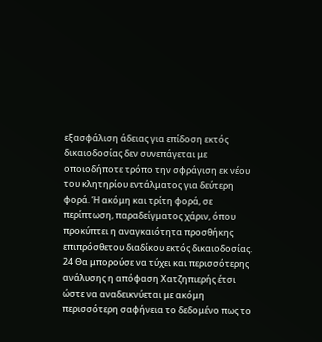εξασφάλιση άδειας για επίδοση εκτός δικαιοδοσίας δεν συνεπάγεται με οποιοδήποτε τρόπο την σφράγιση εκ νέου του κλητηρίου εντάλματος για δεύτερη φορά. Ή ακόμη και τρίτη φορά, σε περίπτωση, παραδείγματος χάριν, όπου προκύπτει η αναγκαιότητα προσθήκης επιπρόσθετου διαδίκου εκτός δικαιοδοσίας. 24 Θα μπορούσε να τύχει και περισσότερης ανάλυσης η απόφαση Χατζηπιερής έτσι ώστε να αναδεικνύεται με ακόμη περισσότερη σαφήνεια το δεδομένο πως το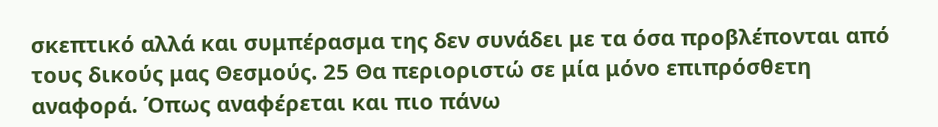σκεπτικό αλλά και συμπέρασμα της δεν συνάδει με τα όσα προβλέπονται από τους δικούς μας Θεσμούς. 25 Θα περιοριστώ σε μία μόνο επιπρόσθετη αναφορά. Όπως αναφέρεται και πιο πάνω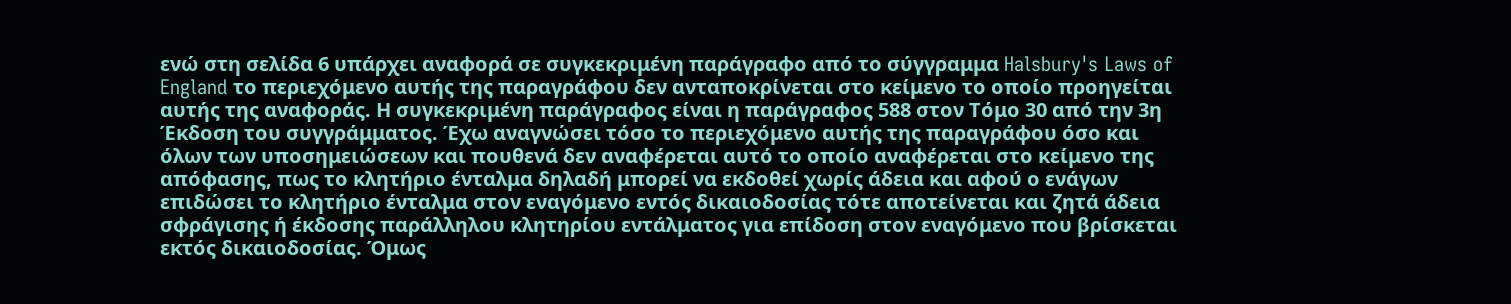ενώ στη σελίδα 6 υπάρχει αναφορά σε συγκεκριμένη παράγραφο από το σύγγραμμα Halsbury's Laws of England το περιεχόμενο αυτής της παραγράφου δεν ανταποκρίνεται στο κείμενο το οποίο προηγείται αυτής της αναφοράς. Η συγκεκριμένη παράγραφος είναι η παράγραφος 588 στον Τόμο 30 από την 3η Έκδοση του συγγράμματος. Έχω αναγνώσει τόσο το περιεχόμενο αυτής της παραγράφου όσο και όλων των υποσημειώσεων και πουθενά δεν αναφέρεται αυτό το οποίο αναφέρεται στο κείμενο της απόφασης, πως το κλητήριο ένταλμα δηλαδή μπορεί να εκδοθεί χωρίς άδεια και αφού ο ενάγων επιδώσει το κλητήριο ένταλμα στον εναγόμενο εντός δικαιοδοσίας τότε αποτείνεται και ζητά άδεια σφράγισης ή έκδοσης παράλληλου κλητηρίου εντάλματος για επίδοση στον εναγόμενο που βρίσκεται εκτός δικαιοδοσίας. Όμως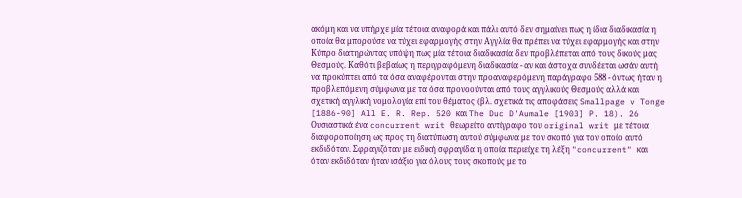ακόμη και να υπήρχε μία τέτοια αναφορά και πάλι αυτό δεν σημαίνει πως η ίδια διαδικασία η οποία θα μπορούσε να τύχει εφαρμογής στην Αγγλία θα πρέπει να τύχει εφαρμογής και στην Κύπρο διατηρώντας υπόψη πως μία τέτοια διαδικασία δεν προβλέπεται από τους δικούς μας Θεσμούς. Καθότι βεβαίως η περιγραφόμενη διαδικασία - αν και άστοχα συνδέεται ωσάν αυτή να προκύπτει από τα όσα αναφέρονται στην προαναφερόμενη παράγραφο 588 - όντως ήταν η προβλεπόμενη σύμφωνα με τα όσα προνοούνται από τους αγγλικούς Θεσμούς αλλά και σχετική αγγλική νομολογία επί του θέματος (βλ. σχετικά τις αποφάσεις Smallpage v Tonge [1886-90] All E. R. Rep. 520 και The Duc D'Aumale [1903] P. 18). 26 Ουσιαστικά ένα concurrent writ θεωρείτο αντίγραφο του original writ με τέτοια διαφοροποίηση ως προς τη διατύπωση αυτού σύμφωνα με τον σκοπό για τον οποίο αυτό εκδιδόταν. Σφραγιζόταν με ειδική σφραγίδα η οποία περιείχε τη λέξη "concurrent" και όταν εκδιδόταν ήταν ισάξιο για όλους τους σκοπούς με το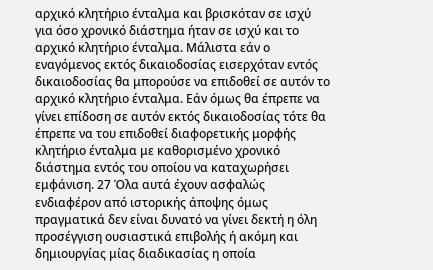αρχικό κλητήριο ένταλμα και βρισκόταν σε ισχύ για όσο χρονικό διάστημα ήταν σε ισχύ και το αρχικό κλητήριο ένταλμα. Μάλιστα εάν ο εναγόμενος εκτός δικαιοδοσίας εισερχόταν εντός δικαιοδοσίας θα μπορούσε να επιδοθεί σε αυτόν το αρχικό κλητήριο ένταλμα. Εάν όμως θα έπρεπε να γίνει επίδοση σε αυτόν εκτός δικαιοδοσίας τότε θα έπρεπε να του επιδοθεί διαφορετικής μορφής κλητήριο ένταλμα με καθορισμένο χρονικό διάστημα εντός του οποίου να καταχωρήσει εμφάνιση. 27 Όλα αυτά έχουν ασφαλώς ενδιαφέρον από ιστορικής άποψης όμως πραγματικά δεν είναι δυνατό να γίνει δεκτή η όλη προσέγγιση ουσιαστικά επιβολής ή ακόμη και δημιουργίας μίας διαδικασίας η οποία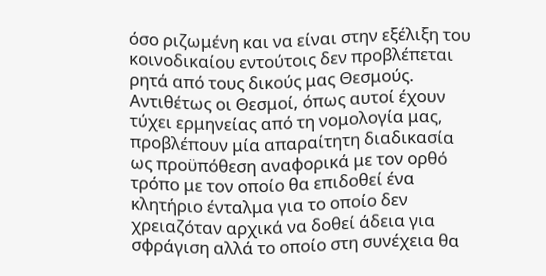όσο ριζωμένη και να είναι στην εξέλιξη του κοινοδικαίου εντούτοις δεν προβλέπεται ρητά από τους δικούς μας Θεσμούς. Αντιθέτως οι Θεσμοί, όπως αυτοί έχουν τύχει ερμηνείας από τη νομολογία μας, προβλέπουν μία απαραίτητη διαδικασία ως προϋπόθεση αναφορικά με τον ορθό τρόπο με τον οποίο θα επιδοθεί ένα κλητήριο ένταλμα για το οποίο δεν χρειαζόταν αρχικά να δοθεί άδεια για σφράγιση αλλά το οποίο στη συνέχεια θα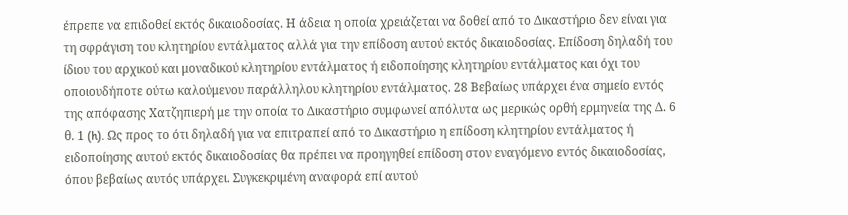έπρεπε να επιδοθεί εκτός δικαιοδοσίας. Η άδεια η οποία χρειάζεται να δοθεί από το Δικαστήριο δεν είναι για τη σφράγιση του κλητηρίου εντάλματος αλλά για την επίδοση αυτού εκτός δικαιοδοσίας. Επίδοση δηλαδή του ίδιου του αρχικού και μοναδικού κλητηρίου εντάλματος ή ειδοποίησης κλητηρίου εντάλματος και όχι του οποιουδήποτε ούτω καλούμενου παράλληλου κλητηρίου εντάλματος. 28 Βεβαίως υπάρχει ένα σημείο εντός της απόφασης Χατζηπιερή με την οποία το Δικαστήριο συμφωνεί απόλυτα ως μερικώς ορθή ερμηνεία της Δ. 6 θ. 1 (h). Ως προς το ότι δηλαδή για να επιτραπεί από το Δικαστήριο η επίδοση κλητηρίου εντάλματος ή ειδοποίησης αυτού εκτός δικαιοδοσίας θα πρέπει να προηγηθεί επίδοση στον εναγόμενο εντός δικαιοδοσίας, όπου βεβαίως αυτός υπάρχει. Συγκεκριμένη αναφορά επί αυτού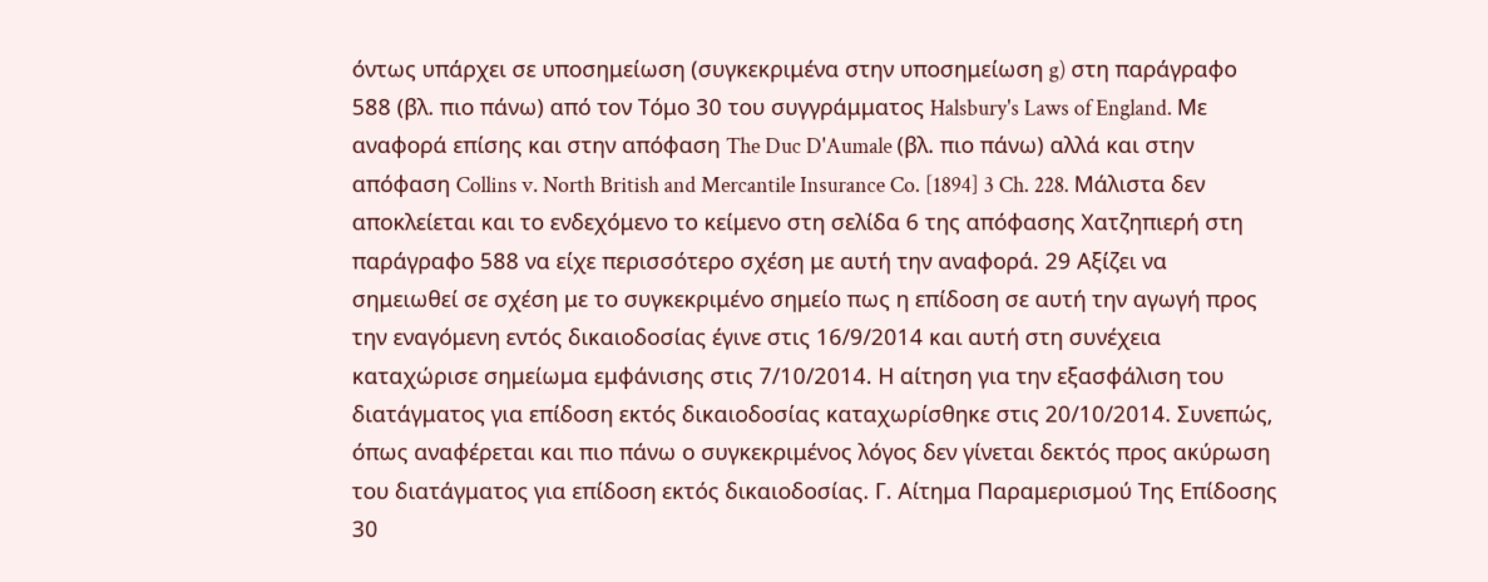όντως υπάρχει σε υποσημείωση (συγκεκριμένα στην υποσημείωση g) στη παράγραφο 588 (βλ. πιο πάνω) από τον Τόμο 30 του συγγράμματος Halsbury's Laws of England. Με αναφορά επίσης και στην απόφαση The Duc D'Aumale (βλ. πιο πάνω) αλλά και στην απόφαση Collins v. North British and Mercantile Insurance Co. [1894] 3 Ch. 228. Μάλιστα δεν αποκλείεται και το ενδεχόμενο το κείμενο στη σελίδα 6 της απόφασης Χατζηπιερή στη παράγραφο 588 να είχε περισσότερο σχέση με αυτή την αναφορά. 29 Αξίζει να σημειωθεί σε σχέση με το συγκεκριμένο σημείο πως η επίδοση σε αυτή την αγωγή προς την εναγόμενη εντός δικαιοδοσίας έγινε στις 16/9/2014 και αυτή στη συνέχεια καταχώρισε σημείωμα εμφάνισης στις 7/10/2014. Η αίτηση για την εξασφάλιση του διατάγματος για επίδοση εκτός δικαιοδοσίας καταχωρίσθηκε στις 20/10/2014. Συνεπώς, όπως αναφέρεται και πιο πάνω ο συγκεκριμένος λόγος δεν γίνεται δεκτός προς ακύρωση του διατάγματος για επίδοση εκτός δικαιοδοσίας. Γ. Αίτημα Παραμερισμού Της Επίδοσης 30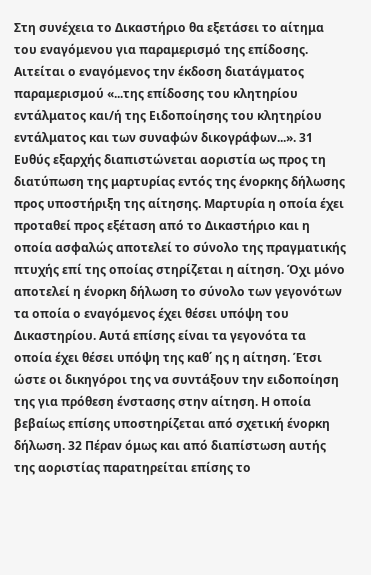Στη συνέχεια το Δικαστήριο θα εξετάσει το αίτημα του εναγόμενου για παραμερισμό της επίδοσης. Αιτείται ο εναγόμενος την έκδοση διατάγματος παραμερισμού «...της επίδοσης του κλητηρίου εντάλματος και/ή της Ειδοποίησης του κλητηρίου εντάλματος και των συναφών δικογράφων...». 31 Ευθύς εξαρχής διαπιστώνεται αοριστία ως προς τη διατύπωση της μαρτυρίας εντός της ένορκης δήλωσης προς υποστήριξη της αίτησης. Μαρτυρία η οποία έχει προταθεί προς εξέταση από το Δικαστήριο και η οποία ασφαλώς αποτελεί το σύνολο της πραγματικής πτυχής επί της οποίας στηρίζεται η αίτηση. Όχι μόνο αποτελεί η ένορκη δήλωση το σύνολο των γεγονότων τα οποία ο εναγόμενος έχει θέσει υπόψη του Δικαστηρίου. Αυτά επίσης είναι τα γεγονότα τα οποία έχει θέσει υπόψη της καθ΄ ης η αίτηση. Έτσι ώστε οι δικηγόροι της να συντάξουν την ειδοποίηση της για πρόθεση ένστασης στην αίτηση. Η οποία βεβαίως επίσης υποστηρίζεται από σχετική ένορκη δήλωση. 32 Πέραν όμως και από διαπίστωση αυτής της αοριστίας παρατηρείται επίσης το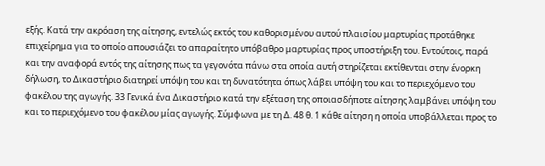εξής. Κατά την ακρόαση της αίτησης, εντελώς εκτός του καθορισμένου αυτού πλαισίου μαρτυρίας προτάθηκε επιχείρημα για το οποίο απουσιάζει το απαραίτητο υπόβαθρο μαρτυρίας προς υποστήριξη του. Εντούτοις, παρά και την αναφορά εντός της αίτησης πως τα γεγονότα πάνω στα οποία αυτή στηρίζεται εκτίθενται στην ένορκη δήλωση, το Δικαστήριο διατηρεί υπόψη του και τη δυνατότητα όπως λάβει υπόψη του και το περιεχόμενο του φακέλου της αγωγής. 33 Γενικά ένα Δικαστήριο κατά την εξέταση της οποιασδήποτε αίτησης λαμβάνει υπόψη του και το περιεχόμενο του φακέλου μίας αγωγής. Σύμφωνα με τη Δ. 48 θ. 1 κάθε αίτηση η οποία υποβάλλεται προς το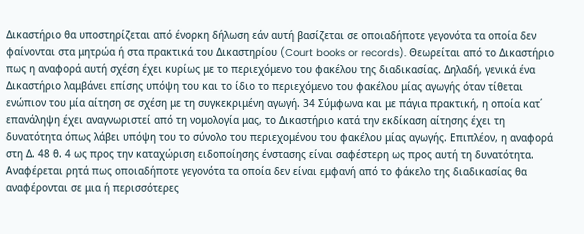Δικαστήριο θα υποστηρίζεται από ένορκη δήλωση εάν αυτή βασίζεται σε οποιαδήποτε γεγονότα τα οποία δεν φαίνονται στα μητρώα ή στα πρακτικά του Δικαστηρίου (Court books or records). Θεωρείται από το Δικαστήριο πως η αναφορά αυτή σχέση έχει κυρίως με το περιεχόμενο του φακέλου της διαδικασίας. Δηλαδή, γενικά ένα Δικαστήριο λαμβάνει επίσης υπόψη του και το ίδιο το περιεχόμενο του φακέλου μίας αγωγής όταν τίθεται ενώπιον του μία αίτηση σε σχέση με τη συγκεκριμένη αγωγή. 34 Σύμφωνα και με πάγια πρακτική, η οποία κατ΄ επανάληψη έχει αναγνωριστεί από τη νομολογία μας, το Δικαστήριο κατά την εκδίκαση αίτησης έχει τη δυνατότητα όπως λάβει υπόψη του το σύνολο του περιεχομένου του φακέλου μίας αγωγής. Επιπλέον, η αναφορά στη Δ. 48 θ. 4 ως προς την καταχώριση ειδοποίησης ένστασης είναι σαφέστερη ως προς αυτή τη δυνατότητα. Αναφέρεται ρητά πως οποιαδήποτε γεγονότα τα οποία δεν είναι εμφανή από το φάκελο της διαδικασίας θα αναφέρονται σε μια ή περισσότερες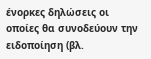ένορκες δηλώσεις οι οποίες θα συνοδεύουν την ειδοποίηση (βλ.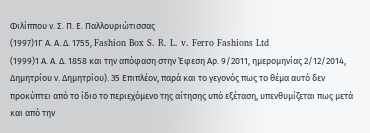Φιλίππου ν. Σ. Π. Ε. Παλλουριώτισσας
(1997)1Γ Α. Α. Δ. 1755, Fashion Box S. R. L. v. Ferro Fashions Ltd
(1999)1 Α. Α. Δ. 1858 και την απόφαση στην Έφεση Αρ. 9/2011, ημερομηνίας 2/12/2014, Δημητρίου ν. Δημητρίου). 35 Επιπλέον, παρά και το γεγονός πως το θέμα αυτό δεν προκύπτει από το ίδιο το περιεχόμενο της αίτησης υπό εξέταση, υπενθυμίζεται πως μετά και από την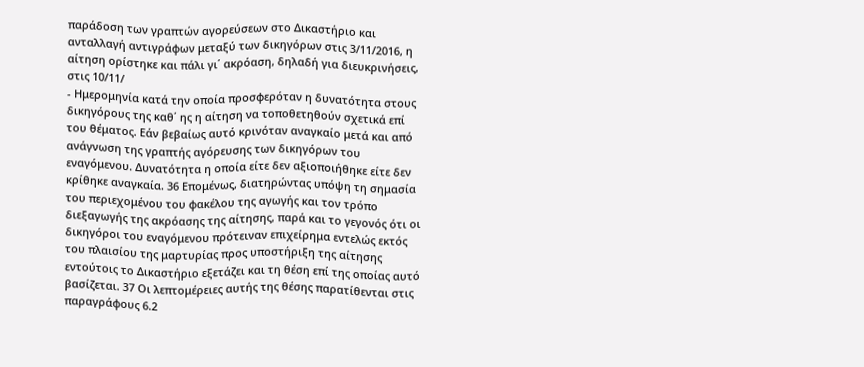παράδοση των γραπτών αγορεύσεων στο Δικαστήριο και ανταλλαγή αντιγράφων μεταξύ των δικηγόρων στις 3/11/2016, η αίτηση ορίστηκε και πάλι γι΄ ακρόαση, δηλαδή για διευκρινήσεις, στις 10/11/
- Ημερομηνία κατά την οποία προσφερόταν η δυνατότητα στους δικηγόρους της καθ΄ ης η αίτηση να τοποθετηθούν σχετικά επί του θέματος. Εάν βεβαίως αυτό κρινόταν αναγκαίο μετά και από ανάγνωση της γραπτής αγόρευσης των δικηγόρων του εναγόμενου. Δυνατότητα η οποία είτε δεν αξιοποιήθηκε είτε δεν κρίθηκε αναγκαία. 36 Επομένως, διατηρώντας υπόψη τη σημασία του περιεχομένου του φακέλου της αγωγής και τον τρόπο διεξαγωγής της ακρόασης της αίτησης, παρά και το γεγονός ότι οι δικηγόροι του εναγόμενου πρότειναν επιχείρημα εντελώς εκτός του πλαισίου της μαρτυρίας προς υποστήριξη της αίτησης εντούτοις το Δικαστήριο εξετάζει και τη θέση επί της οποίας αυτό βασίζεται. 37 Οι λεπτομέρειες αυτής της θέσης παρατίθενται στις παραγράφους 6.2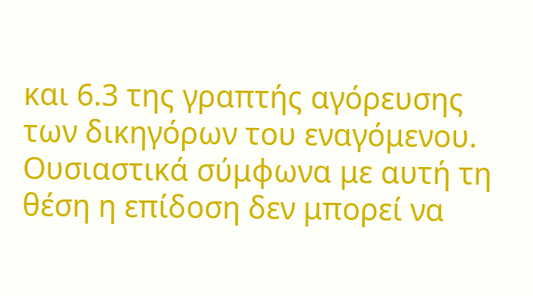και 6.3 της γραπτής αγόρευσης των δικηγόρων του εναγόμενου. Ουσιαστικά σύμφωνα με αυτή τη θέση η επίδοση δεν μπορεί να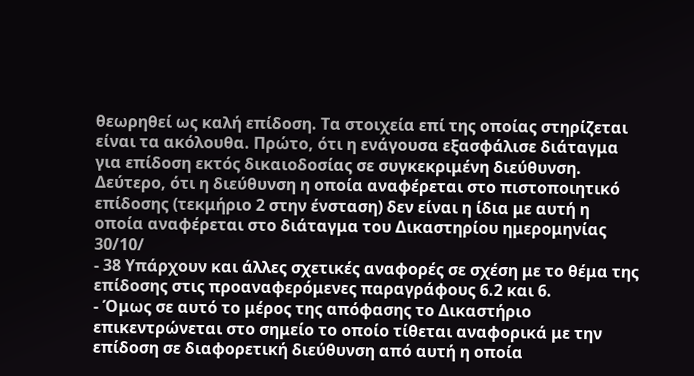θεωρηθεί ως καλή επίδοση. Τα στοιχεία επί της οποίας στηρίζεται είναι τα ακόλουθα. Πρώτο, ότι η ενάγουσα εξασφάλισε διάταγμα για επίδοση εκτός δικαιοδοσίας σε συγκεκριμένη διεύθυνση. Δεύτερο, ότι η διεύθυνση η οποία αναφέρεται στο πιστοποιητικό επίδοσης (τεκμήριο 2 στην ένσταση) δεν είναι η ίδια με αυτή η οποία αναφέρεται στο διάταγμα του Δικαστηρίου ημερομηνίας 30/10/
- 38 Υπάρχουν και άλλες σχετικές αναφορές σε σχέση με το θέμα της επίδοσης στις προαναφερόμενες παραγράφους 6.2 και 6.
- Όμως σε αυτό το μέρος της απόφασης το Δικαστήριο επικεντρώνεται στο σημείο το οποίο τίθεται αναφορικά με την επίδοση σε διαφορετική διεύθυνση από αυτή η οποία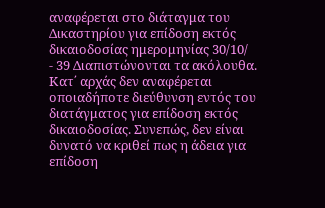αναφέρεται στο διάταγμα του Δικαστηρίου για επίδοση εκτός δικαιοδοσίας ημερομηνίας 30/10/
- 39 Διαπιστώνονται τα ακόλουθα. Κατ΄ αρχάς δεν αναφέρεται οποιαδήποτε διεύθυνση εντός του διατάγματος για επίδοση εκτός δικαιοδοσίας. Συνεπώς, δεν είναι δυνατό να κριθεί πως η άδεια για επίδοση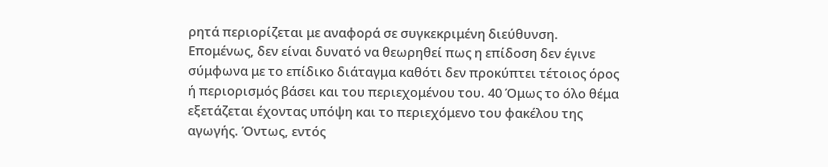ρητά περιορίζεται με αναφορά σε συγκεκριμένη διεύθυνση. Επομένως, δεν είναι δυνατό να θεωρηθεί πως η επίδοση δεν έγινε σύμφωνα με το επίδικο διάταγμα καθότι δεν προκύπτει τέτοιος όρος ή περιορισμός βάσει και του περιεχομένου του. 40 Όμως το όλο θέμα εξετάζεται έχοντας υπόψη και το περιεχόμενο του φακέλου της αγωγής. Όντως, εντός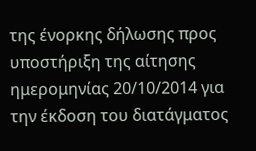της ένορκης δήλωσης προς υποστήριξη της αίτησης ημερομηνίας 20/10/2014 για την έκδοση του διατάγματος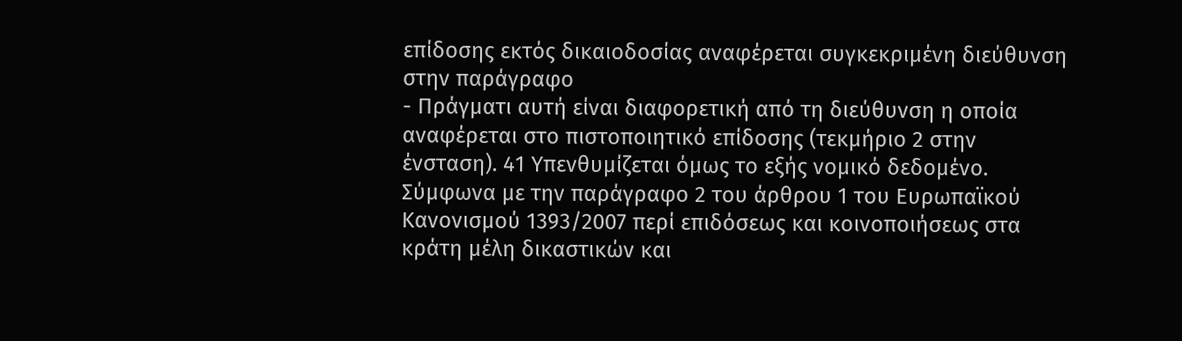επίδοσης εκτός δικαιοδοσίας αναφέρεται συγκεκριμένη διεύθυνση στην παράγραφο
- Πράγματι αυτή είναι διαφορετική από τη διεύθυνση η οποία αναφέρεται στο πιστοποιητικό επίδοσης (τεκμήριο 2 στην ένσταση). 41 Υπενθυμίζεται όμως το εξής νομικό δεδομένο. Σύμφωνα με την παράγραφο 2 του άρθρου 1 του Ευρωπαϊκού Κανονισμού 1393/2007 περί επιδόσεως και κοινοποιήσεως στα κράτη μέλη δικαστικών και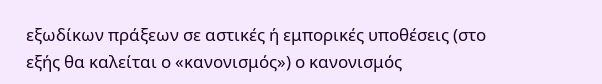εξωδίκων πράξεων σε αστικές ή εμπορικές υποθέσεις (στο εξής θα καλείται ο «κανονισμός») ο κανονισμός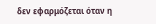δεν εφαρμόζεται όταν η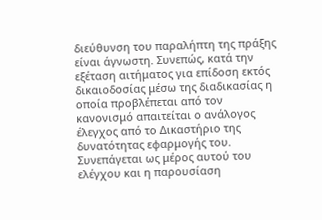διεύθυνση του παραλήπτη της πράξης είναι άγνωστη. Συνεπώς, κατά την εξέταση αιτήματος για επίδοση εκτός δικαιοδοσίας μέσω της διαδικασίας η οποία προβλέπεται από τον κανονισμό απαιτείται ο ανάλογος έλεγχος από το Δικαστήριο της δυνατότητας εφαρμογής του. Συνεπάγεται ως μέρος αυτού του ελέγχου και η παρουσίαση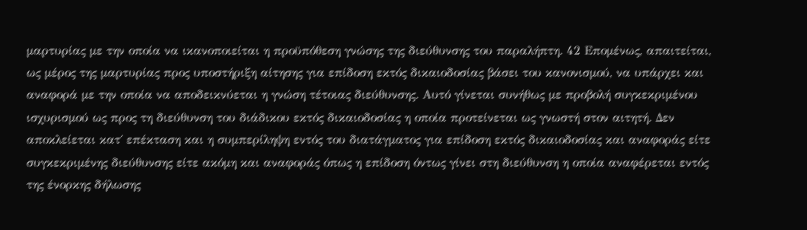μαρτυρίας με την οποία να ικανοποιείται η προϋπόθεση γνώσης της διεύθυνσης του παραλήπτη. 42 Επομένως, απαιτείται, ως μέρος της μαρτυρίας προς υποστήριξη αίτησης για επίδοση εκτός δικαιοδοσίας βάσει του κανονισμού, να υπάρχει και αναφορά με την οποία να αποδεικνύεται η γνώση τέτοιας διεύθυνσης. Αυτό γίνεται συνήθως με προβολή συγκεκριμένου ισχυρισμού ως προς τη διεύθυνση του διάδικου εκτός δικαιοδοσίας η οποία προτείνεται ως γνωστή στον αιτητή. Δεν αποκλείεται κατ΄ επέκταση και η συμπερίληψη εντός του διατάγματος για επίδοση εκτός δικαιοδοσίας και αναφοράς είτε συγκεκριμένης διεύθυνσης είτε ακόμη και αναφοράς όπως η επίδοση όντως γίνει στη διεύθυνση η οποία αναφέρεται εντός της ένορκης δήλωσης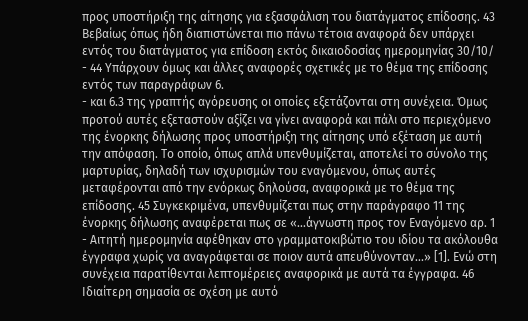προς υποστήριξη της αίτησης για εξασφάλιση του διατάγματος επίδοσης. 43 Βεβαίως όπως ήδη διαπιστώνεται πιο πάνω τέτοια αναφορά δεν υπάρχει εντός του διατάγματος για επίδοση εκτός δικαιοδοσίας ημερομηνίας 30/10/
- 44 Υπάρχουν όμως και άλλες αναφορές σχετικές με το θέμα της επίδοσης εντός των παραγράφων 6.
- και 6.3 της γραπτής αγόρευσης οι οποίες εξετάζονται στη συνέχεια. Όμως προτού αυτές εξεταστούν αξίζει να γίνει αναφορά και πάλι στο περιεχόμενο της ένορκης δήλωσης προς υποστήριξη της αίτησης υπό εξέταση με αυτή την απόφαση. Το οποίο, όπως απλά υπενθυμίζεται, αποτελεί το σύνολο της μαρτυρίας, δηλαδή των ισχυρισμών του εναγόμενου, όπως αυτές μεταφέρονται από την ενόρκως δηλούσα, αναφορικά με το θέμα της επίδοσης. 45 Συγκεκριμένα, υπενθυμίζεται πως στην παράγραφο 11 της ένορκης δήλωσης αναφέρεται πως σε «...άγνωστη προς τον Εναγόμενο αρ. 1 - Αιτητή ημερομηνία αφέθηκαν στο γραμματοκιβώτιο του ιδίου τα ακόλουθα έγγραφα χωρίς να αναγράφεται σε ποιον αυτά απευθύνονταν...» [1]. Ενώ στη συνέχεια παρατίθενται λεπτομέρειες αναφορικά με αυτά τα έγγραφα. 46 Ιδιαίτερη σημασία σε σχέση με αυτό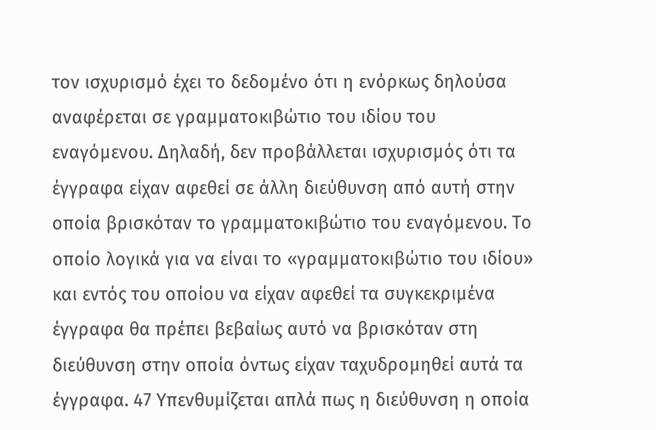τον ισχυρισμό έχει το δεδομένο ότι η ενόρκως δηλούσα αναφέρεται σε γραμματοκιβώτιο του ιδίου του εναγόμενου. Δηλαδή, δεν προβάλλεται ισχυρισμός ότι τα έγγραφα είχαν αφεθεί σε άλλη διεύθυνση από αυτή στην οποία βρισκόταν το γραμματοκιβώτιο του εναγόμενου. Το οποίο λογικά για να είναι το «γραμματοκιβώτιο του ιδίου» και εντός του οποίου να είχαν αφεθεί τα συγκεκριμένα έγγραφα θα πρέπει βεβαίως αυτό να βρισκόταν στη διεύθυνση στην οποία όντως είχαν ταχυδρομηθεί αυτά τα έγγραφα. 47 Υπενθυμίζεται απλά πως η διεύθυνση η οποία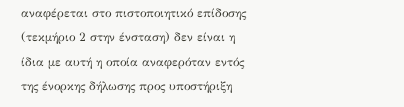αναφέρεται στο πιστοποιητικό επίδοσης (τεκμήριο 2 στην ένσταση) δεν είναι η ίδια με αυτή η οποία αναφερόταν εντός της ένορκης δήλωσης προς υποστήριξη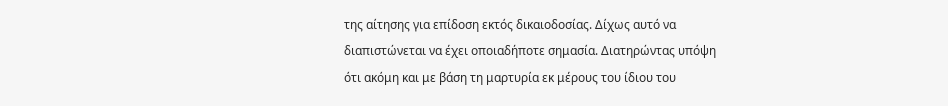της αίτησης για επίδοση εκτός δικαιοδοσίας. Δίχως αυτό να διαπιστώνεται να έχει οποιαδήποτε σημασία. Διατηρώντας υπόψη ότι ακόμη και με βάση τη μαρτυρία εκ μέρους του ίδιου του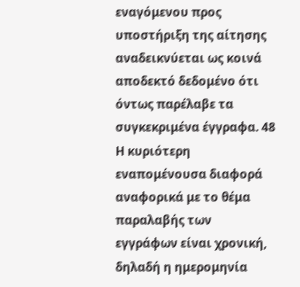εναγόμενου προς υποστήριξη της αίτησης αναδεικνύεται ως κοινά αποδεκτό δεδομένο ότι όντως παρέλαβε τα συγκεκριμένα έγγραφα. 48 Η κυριότερη εναπομένουσα διαφορά αναφορικά με το θέμα παραλαβής των εγγράφων είναι χρονική, δηλαδή η ημερομηνία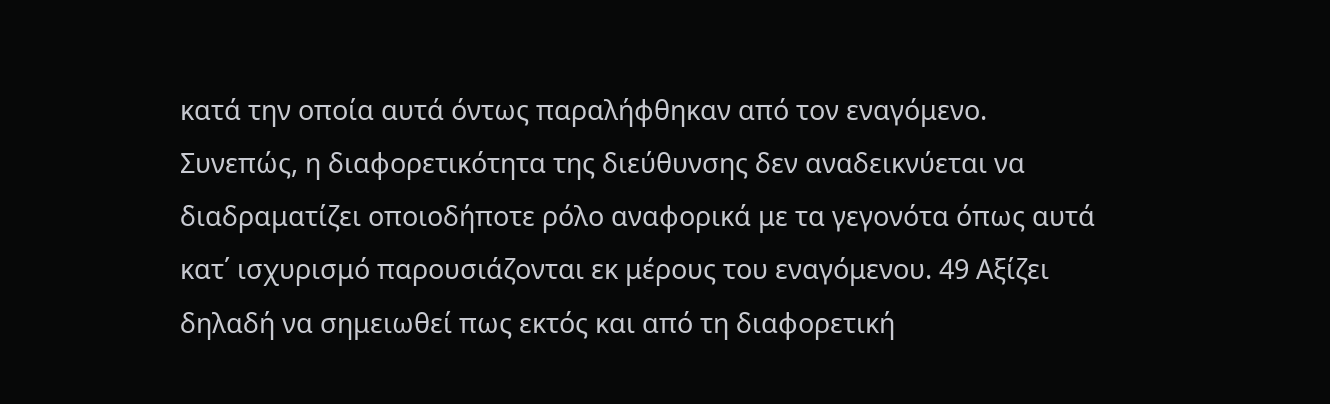κατά την οποία αυτά όντως παραλήφθηκαν από τον εναγόμενο. Συνεπώς, η διαφορετικότητα της διεύθυνσης δεν αναδεικνύεται να διαδραματίζει οποιοδήποτε ρόλο αναφορικά με τα γεγονότα όπως αυτά κατ΄ ισχυρισμό παρουσιάζονται εκ μέρους του εναγόμενου. 49 Αξίζει δηλαδή να σημειωθεί πως εκτός και από τη διαφορετική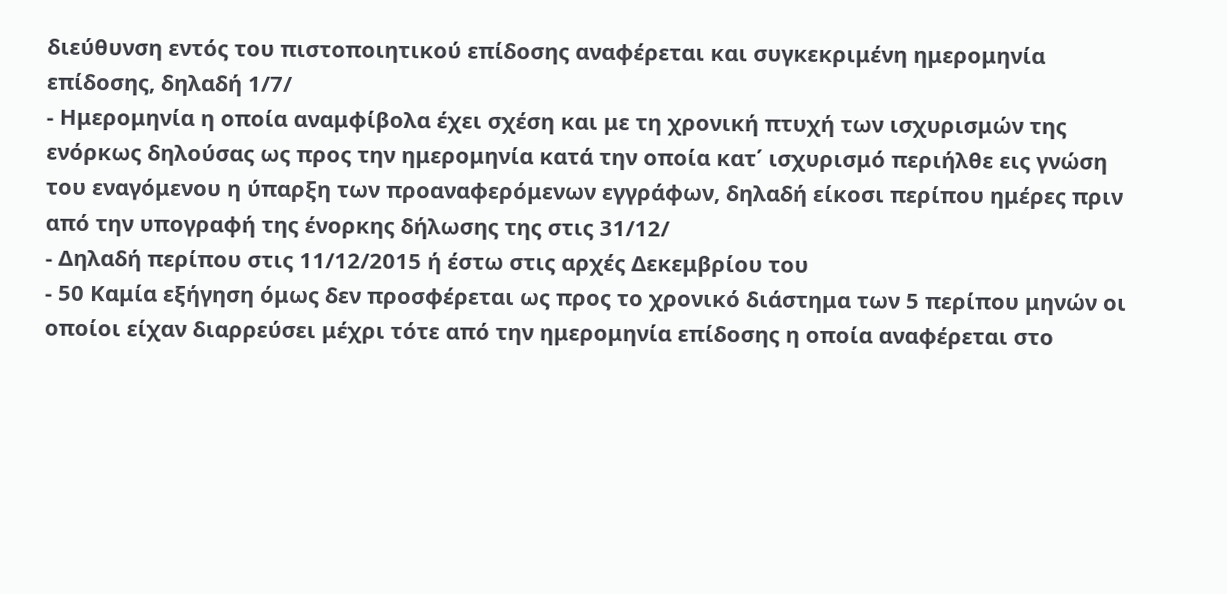διεύθυνση εντός του πιστοποιητικού επίδοσης αναφέρεται και συγκεκριμένη ημερομηνία επίδοσης, δηλαδή 1/7/
- Ημερομηνία η οποία αναμφίβολα έχει σχέση και με τη χρονική πτυχή των ισχυρισμών της ενόρκως δηλούσας ως προς την ημερομηνία κατά την οποία κατ΄ ισχυρισμό περιήλθε εις γνώση του εναγόμενου η ύπαρξη των προαναφερόμενων εγγράφων, δηλαδή είκοσι περίπου ημέρες πριν από την υπογραφή της ένορκης δήλωσης της στις 31/12/
- Δηλαδή περίπου στις 11/12/2015 ή έστω στις αρχές Δεκεμβρίου του
- 50 Καμία εξήγηση όμως δεν προσφέρεται ως προς το χρονικό διάστημα των 5 περίπου μηνών οι οποίοι είχαν διαρρεύσει μέχρι τότε από την ημερομηνία επίδοσης η οποία αναφέρεται στο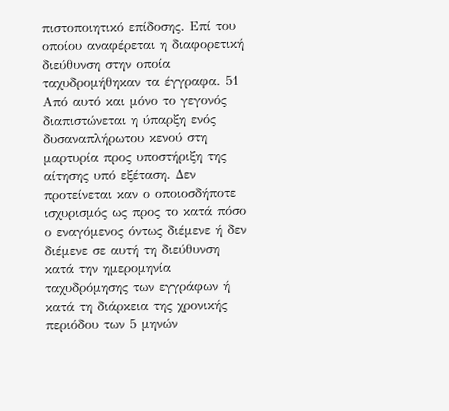πιστοποιητικό επίδοσης. Επί του οποίου αναφέρεται η διαφορετική διεύθυνση στην οποία ταχυδρομήθηκαν τα έγγραφα. 51 Από αυτό και μόνο το γεγονός διαπιστώνεται η ύπαρξη ενός δυσαναπλήρωτου κενού στη μαρτυρία προς υποστήριξη της αίτησης υπό εξέταση. Δεν προτείνεται καν ο οποιοσδήποτε ισχυρισμός ως προς το κατά πόσο ο εναγόμενος όντως διέμενε ή δεν διέμενε σε αυτή τη διεύθυνση κατά την ημερομηνία ταχυδρόμησης των εγγράφων ή κατά τη διάρκεια της χρονικής περιόδου των 5 μηνών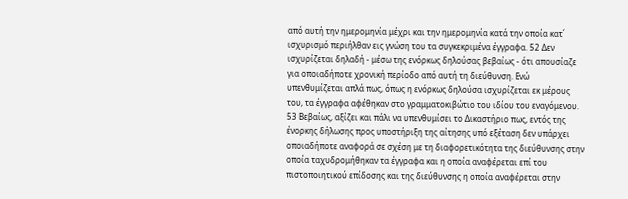από αυτή την ημερομηνία μέχρι και την ημερομηνία κατά την οποία κατ΄ ισχυρισμό περιήλθαν εις γνώση του τα συγκεκριμένα έγγραφα. 52 Δεν ισχυρίζεται δηλαδή - μέσω της ενόρκως δηλούσας βεβαίως - ότι απουσίαζε για οποιαδήποτε χρονική περίοδο από αυτή τη διεύθυνση. Ενώ υπενθυμίζεται απλά πως, όπως η ενόρκως δηλούσα ισχυρίζεται εκ μέρους του, τα έγγραφα αφέθηκαν στο γραμματοκιβώτιο του ιδίου του εναγόμενου. 53 Βεβαίως, αξίζει και πάλι να υπενθυμίσει το Δικαστήριο πως, εντός της ένορκης δήλωσης προς υποστήριξη της αίτησης υπό εξέταση δεν υπάρχει οποιαδήποτε αναφορά σε σχέση με τη διαφορετικότητα της διεύθυνσης στην οποία ταχυδρομήθηκαν τα έγγραφα και η οποία αναφέρεται επί του πιστοποιητικού επίδοσης και της διεύθυνσης η οποία αναφέρεται στην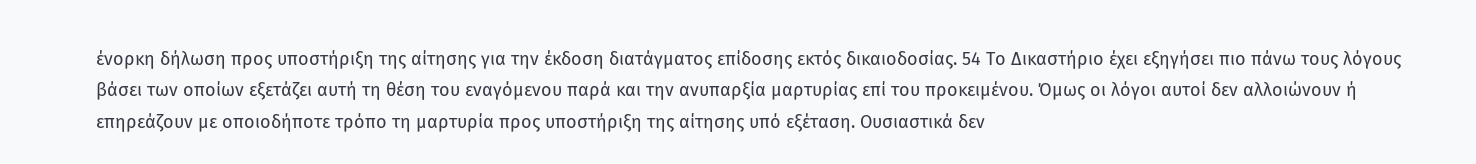ένορκη δήλωση προς υποστήριξη της αίτησης για την έκδοση διατάγματος επίδοσης εκτός δικαιοδοσίας. 54 Το Δικαστήριο έχει εξηγήσει πιο πάνω τους λόγους βάσει των οποίων εξετάζει αυτή τη θέση του εναγόμενου παρά και την ανυπαρξία μαρτυρίας επί του προκειμένου. Όμως οι λόγοι αυτοί δεν αλλοιώνουν ή επηρεάζουν με οποιοδήποτε τρόπο τη μαρτυρία προς υποστήριξη της αίτησης υπό εξέταση. Ουσιαστικά δεν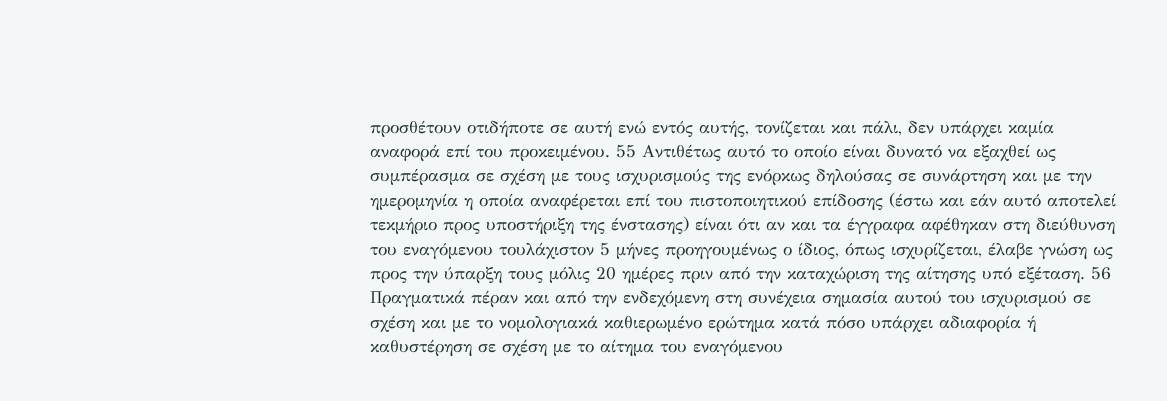προσθέτουν οτιδήποτε σε αυτή ενώ εντός αυτής, τονίζεται και πάλι, δεν υπάρχει καμία αναφορά επί του προκειμένου. 55 Αντιθέτως αυτό το οποίο είναι δυνατό να εξαχθεί ως συμπέρασμα σε σχέση με τους ισχυρισμούς της ενόρκως δηλούσας σε συνάρτηση και με την ημερομηνία η οποία αναφέρεται επί του πιστοποιητικού επίδοσης (έστω και εάν αυτό αποτελεί τεκμήριο προς υποστήριξη της ένστασης) είναι ότι αν και τα έγγραφα αφέθηκαν στη διεύθυνση του εναγόμενου τουλάχιστον 5 μήνες προηγουμένως ο ίδιος, όπως ισχυρίζεται, έλαβε γνώση ως προς την ύπαρξη τους μόλις 20 ημέρες πριν από την καταχώριση της αίτησης υπό εξέταση. 56 Πραγματικά πέραν και από την ενδεχόμενη στη συνέχεια σημασία αυτού του ισχυρισμού σε σχέση και με το νομολογιακά καθιερωμένο ερώτημα κατά πόσο υπάρχει αδιαφορία ή καθυστέρηση σε σχέση με το αίτημα του εναγόμενου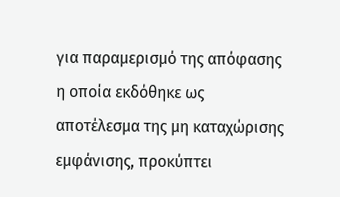για παραμερισμό της απόφασης η οποία εκδόθηκε ως αποτέλεσμα της μη καταχώρισης εμφάνισης, προκύπτει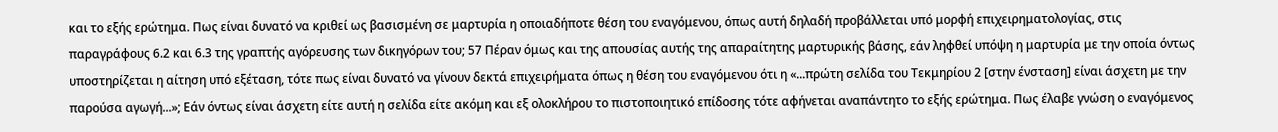και το εξής ερώτημα. Πως είναι δυνατό να κριθεί ως βασισμένη σε μαρτυρία η οποιαδήποτε θέση του εναγόμενου, όπως αυτή δηλαδή προβάλλεται υπό μορφή επιχειρηματολογίας, στις παραγράφους 6.2 και 6.3 της γραπτής αγόρευσης των δικηγόρων του; 57 Πέραν όμως και της απουσίας αυτής της απαραίτητης μαρτυρικής βάσης, εάν ληφθεί υπόψη η μαρτυρία με την οποία όντως υποστηρίζεται η αίτηση υπό εξέταση, τότε πως είναι δυνατό να γίνουν δεκτά επιχειρήματα όπως η θέση του εναγόμενου ότι η «...πρώτη σελίδα του Τεκμηρίου 2 [στην ένσταση] είναι άσχετη με την παρούσα αγωγή...»; Εάν όντως είναι άσχετη είτε αυτή η σελίδα είτε ακόμη και εξ ολοκλήρου το πιστοποιητικό επίδοσης τότε αφήνεται αναπάντητο το εξής ερώτημα. Πως έλαβε γνώση ο εναγόμενος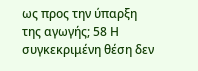ως προς την ύπαρξη της αγωγής; 58 Η συγκεκριμένη θέση δεν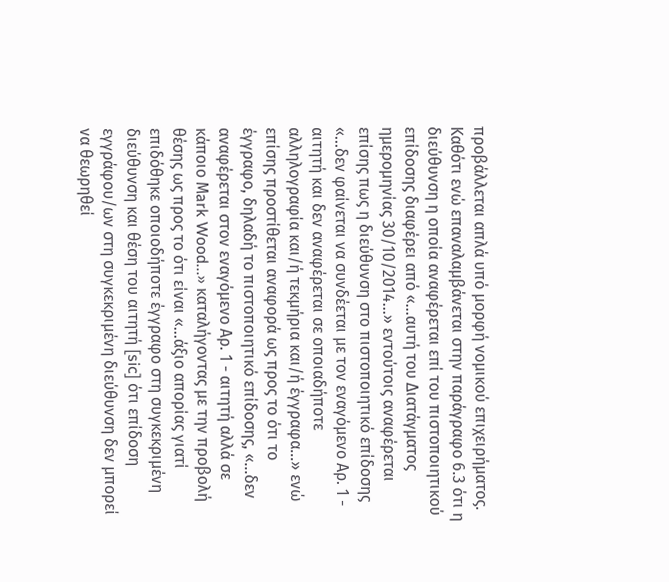προβάλλεται απλά υπό μορφή νομικού επιχειρήματος. Καθότι ενώ επαναλαμβάνεται στην παράγραφο 6.3 ότι η διεύθυνση η οποία αναφέρεται επί του πιστοποιητικού επίδοσης διαφέρει από «...αυτή του Διατάγματος ημερομηνίας 30/10/2014...» εντούτοις αναφέρεται επίσης πως η διεύθυνση στο πιστοποιητικό επίδοσης «...δεν φαίνεται να συνδέεται με τον εναγόμενο Αρ. 1 - αιτητή και δεν αναφέρεται σε οποιαδήποτε αλληλογραφία και/ή τεκμήρια και/ή έγγραφα...» ενώ επίσης προστίθεται αναφορά ως προς το ότι το έγγραφο, δηλαδή το πιστοποιητικό επίδοσης, «...δεν αναφέρεται στον εναγόμενο Αρ. 1 - αιτητή αλλά σε κάποιο Μark Wood...» καταλήγοντας με την προβολή θέσης ως προς το ότι είναι «...άξιο απορίας γιατί επιδόθηκε οποιοδήποτε έγγραφο στη συγκεκριμένη διεύθυνση και θέση του αιτητή [sic] ότι επίδοση εγγράφου/ων στη συγκεκριμένη διεύθυνση δεν μπορεί να θεωρηθεί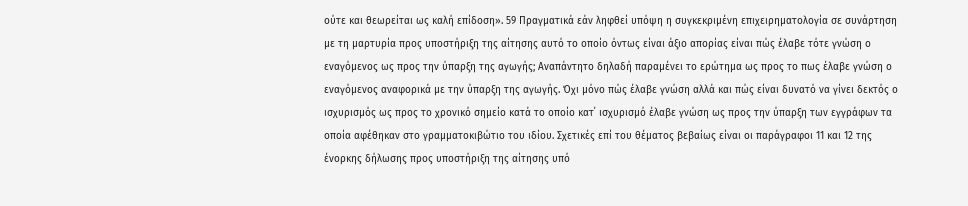ούτε και θεωρείται ως καλή επίδοση». 59 Πραγματικά εάν ληφθεί υπόψη η συγκεκριμένη επιχειρηματολογία σε συνάρτηση με τη μαρτυρία προς υποστήριξη της αίτησης αυτό το οποίο όντως είναι άξιο απορίας είναι πώς έλαβε τότε γνώση ο εναγόμενος ως προς την ύπαρξη της αγωγής; Αναπάντητο δηλαδή παραμένει το ερώτημα ως προς το πως έλαβε γνώση ο εναγόμενος αναφορικά με την ύπαρξη της αγωγής. Όχι μόνο πώς έλαβε γνώση αλλά και πώς είναι δυνατό να γίνει δεκτός ο ισχυρισμός ως προς το χρονικό σημείο κατά το οποίο κατ΄ ισχυρισμό έλαβε γνώση ως προς την ύπαρξη των εγγράφων τα οποία αφέθηκαν στο γραμματοκιβώτιο του ιδίου. Σχετικές επί του θέματος βεβαίως είναι οι παράγραφοι 11 και 12 της ένορκης δήλωσης προς υποστήριξη της αίτησης υπό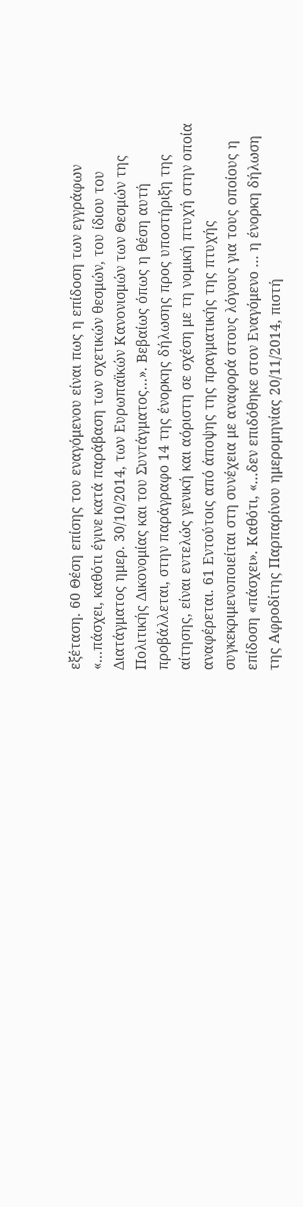εξέταση. 60 Θέση επίσης του εναγόμενου είναι πως η επίδοση των εγγράφων «...πάσχει, καθότι έγινε κατά παράβαση των σχετικών θεσμών, του ίδιου του Διατάγματος ημερ. 30/10/2014, των Ευρωπαϊκών Κανονισμών των Θεσμών της Πολιτικής Δικονομίας και του Συντάγματος...». Βεβαίως όπως η θέση αυτή προβάλλεται, στην παράγραφο 14 της ένορκης δήλωσης προς υποστήριξη της αίτησης, είναι εντελώς γενική και αόριστη σε σχέση με τη νομική πτυχή στην οποία αναφέρεται. 61 Εντούτοις από άποψης της πραγματικής της πτυχής συγκεκριμενοποιείται στη συνέχεια με αναφορά στους λόγους για τους οποίους η επίδοση «πάσχει». Καθότι, «...δεν επιδόθηκε στον Εναγόμενο ... η ένορκη δήλωση της Αφροδίτης Παρπαρίνου ημερομηνίας 20/11/2014, πιστή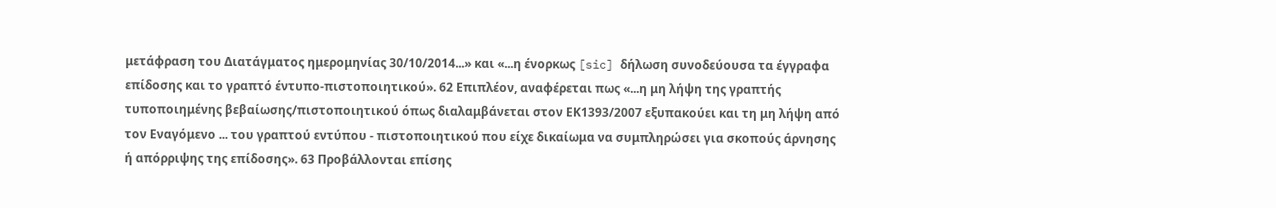μετάφραση του Διατάγματος ημερομηνίας 30/10/2014...» και «...η ένορκως [sic] δήλωση συνοδεύουσα τα έγγραφα επίδοσης και το γραπτό έντυπο-πιστοποιητικού». 62 Επιπλέον, αναφέρεται πως «...η μη λήψη της γραπτής τυποποιημένης βεβαίωσης/πιστοποιητικού όπως διαλαμβάνεται στον ΕΚ1393/2007 εξυπακούει και τη μη λήψη από τον Εναγόμενο ... του γραπτού εντύπου - πιστοποιητικού που είχε δικαίωμα να συμπληρώσει για σκοπούς άρνησης ή απόρριψης της επίδοσης». 63 Προβάλλονται επίσης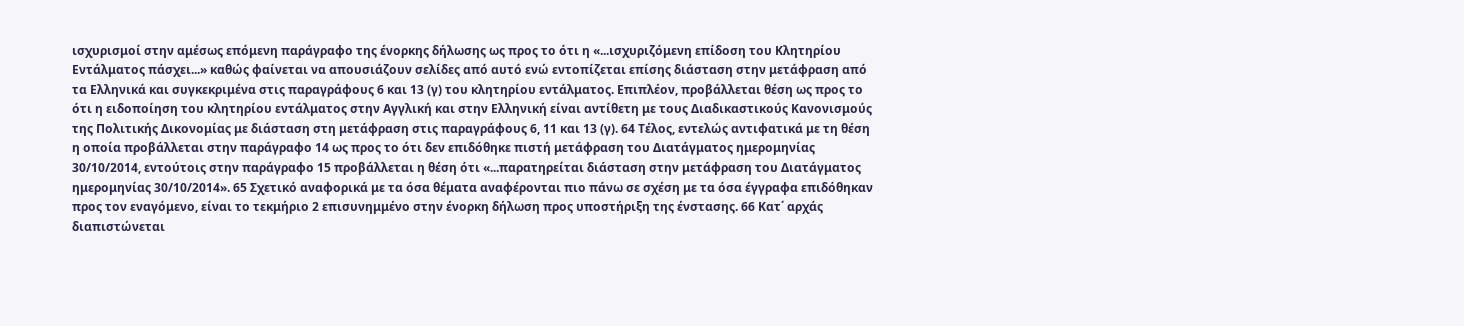ισχυρισμοί στην αμέσως επόμενη παράγραφο της ένορκης δήλωσης ως προς το ότι η «...ισχυριζόμενη επίδοση του Κλητηρίου Εντάλματος πάσχει...» καθώς φαίνεται να απουσιάζουν σελίδες από αυτό ενώ εντοπίζεται επίσης διάσταση στην μετάφραση από τα Ελληνικά και συγκεκριμένα στις παραγράφους 6 και 13 (γ) του κλητηρίου εντάλματος. Επιπλέον, προβάλλεται θέση ως προς το ότι η ειδοποίηση του κλητηρίου εντάλματος στην Αγγλική και στην Ελληνική είναι αντίθετη με τους Διαδικαστικούς Κανονισμούς της Πολιτικής Δικονομίας με διάσταση στη μετάφραση στις παραγράφους 6, 11 και 13 (γ). 64 Τέλος, εντελώς αντιφατικά με τη θέση η οποία προβάλλεται στην παράγραφο 14 ως προς το ότι δεν επιδόθηκε πιστή μετάφραση του Διατάγματος ημερομηνίας 30/10/2014, εντούτοις στην παράγραφο 15 προβάλλεται η θέση ότι «...παρατηρείται διάσταση στην μετάφραση του Διατάγματος ημερομηνίας 30/10/2014». 65 Σχετικό αναφορικά με τα όσα θέματα αναφέρονται πιο πάνω σε σχέση με τα όσα έγγραφα επιδόθηκαν προς τον εναγόμενο, είναι το τεκμήριο 2 επισυνημμένο στην ένορκη δήλωση προς υποστήριξη της ένστασης. 66 Κατ΄ αρχάς διαπιστώνεται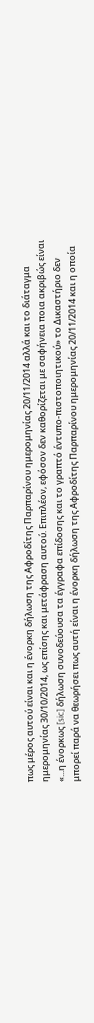πως μέρος αυτού είναι και η ένορκη δήλωση της Αφροδίτης Παρπαρίνου ημερομηνίας 20/11/2014 αλλά και το διάταγμα ημερομηνίας 30/10/2014, ως επίσης και μετάφραση αυτού. Επιπλέον, εφόσον δεν καθορίζεται με σαφήνεια ποια ακριβώς είναι «...η ένορκως [sic] δήλωση συνοδεύουσα τα έγγραφα επίδοσης και το γραπτό έντυπο-πιστοποιητικού» το Δικαστήριο δεν μπορεί παρά να θεωρήσει πως αυτή είναι η ένορκη δήλωση της Αφροδίτης Παρπαρίνου ημερομηνίας 20/11/2014 και η οποία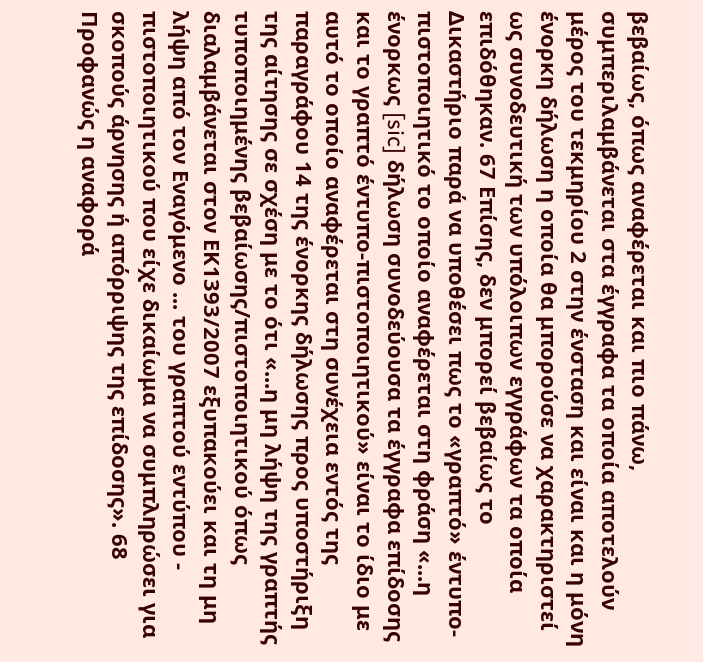βεβαίως, όπως αναφέρεται και πιο πάνω, συμπεριλαμβάνεται στα έγγραφα τα οποία αποτελούν μέρος του τεκμηρίου 2 στην ένσταση και είναι και η μόνη ένορκη δήλωση η οποία θα μπορούσε να χαρακτηριστεί ως συνοδευτική των υπόλοιπων εγγράφων τα οποία επιδόθηκαν. 67 Επίσης, δεν μπορεί βεβαίως το Δικαστήριο παρά να υποθέσει πως το «γραπτό» έντυπο-πιστοποιητικό το οποίο αναφέρεται στη φράση «...η ένορκως [sic] δήλωση συνοδεύουσα τα έγγραφα επίδοσης και το γραπτό έντυπο-πιστοποιητικού» είναι το ίδιο με αυτό το οποίο αναφέρεται στη συνέχεια εντός της παραγράφου 14 της ένορκης δήλωσης προς υποστήριξη της αίτησης σε σχέση με το ότι «...η μη λήψη της γραπτής τυποποιημένης βεβαίωσης/πιστοποιητικού όπως διαλαμβάνεται στον ΕΚ1393/2007 εξυπακούει και τη μη λήψη από τον Εναγόμενο ... του γραπτού εντύπου - πιστοποιητικού που είχε δικαίωμα να συμπληρώσει για σκοπούς άρνησης ή απόρριψης της επίδοσης». 68 Προφανώς η αναφορά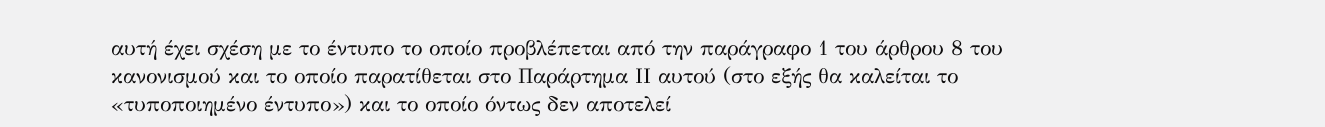αυτή έχει σχέση με το έντυπο το οποίο προβλέπεται από την παράγραφο 1 του άρθρου 8 του κανονισμού και το οποίο παρατίθεται στο Παράρτημα ΙΙ αυτού (στο εξής θα καλείται το «τυποποιημένο έντυπο») και το οποίο όντως δεν αποτελεί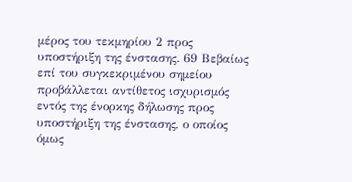μέρος του τεκμηρίου 2 προς υποστήριξη της ένστασης. 69 Βεβαίως επί του συγκεκριμένου σημείου προβάλλεται αντίθετος ισχυρισμός εντός της ένορκης δήλωσης προς υποστήριξη της ένστασης, ο οποίος όμως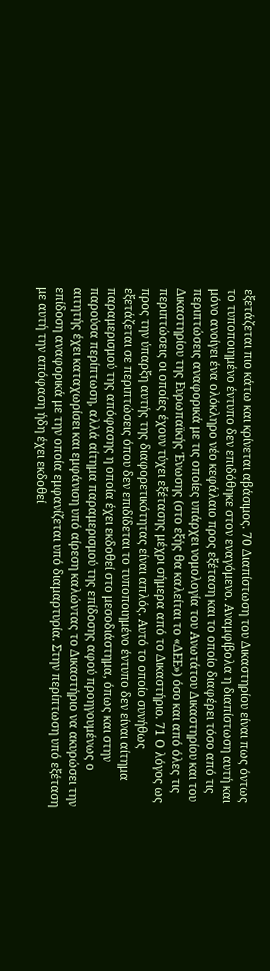εξετάζεται πιο κάτω και κρίνεται αβάσιμος. 70 Διαπίστωση του Δικαστηρίου είναι πως όντως το τυποποιημένο έντυπο δεν επιδόθηκε στον εναγόμενο. Αναμφίβολα η διαπίστωση αυτή και μόνο ανοίγει ένα ολόκληρο νέο κεφάλαιο προς εξέταση και το οποίο διαφέρει τόσο από τις περιπτώσεις αναφορικά με τις οποίες υπάρχει νομολογία του Ανωτάτου Δικαστηρίου και του Δικαστηρίου της Ευρωπαϊκής Ένωσης (στο εξής θα καλείται το «ΔΕΕ») όσο και από όλες τις περιπτώσεις οι οποίες έχουν τύχει εξέτασης μέχρι σήμερα από το Δικαστήριο. 71 Ο λόγος ως προς την ύπαρξη αυτής της διαφορετικότητας είναι απλός. Αυτό το οποίο συνήθως εξετάζεται σε περιπτώσεις όπου δεν επιδίδεται το τυποποιημένο έντυπο δεν είναι αίτημα παραμερισμού της απόφασης η οποία έχει εκδοθεί στο μεσοδιάστημα, όπως και στην παρούσα περίπτωση, αλλά αίτημα παραμερισμού της επίδοσης αφού προηγουμένως ο αιτητής έχει καταχωρίσει και εμφάνιση υπό αίρεση καλώντας το Δικαστήριο να ακυρώσει την επίδοση αναφορικά με την οποία εμφανίζεται υπό διαμαρτυρία. Στην περίπτωση υπό εξέταση με αυτή την απόφαση ήδη έχει εκδοθεί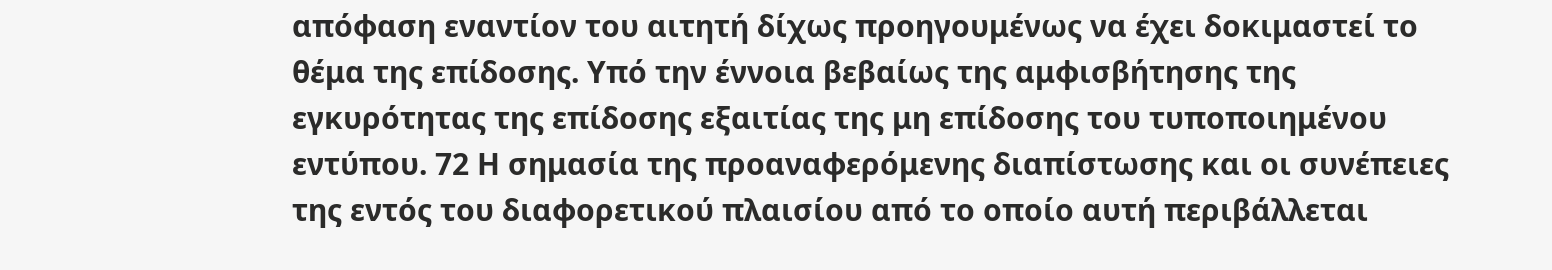απόφαση εναντίον του αιτητή δίχως προηγουμένως να έχει δοκιμαστεί το θέμα της επίδοσης. Υπό την έννοια βεβαίως της αμφισβήτησης της εγκυρότητας της επίδοσης εξαιτίας της μη επίδοσης του τυποποιημένου εντύπου. 72 Η σημασία της προαναφερόμενης διαπίστωσης και οι συνέπειες της εντός του διαφορετικού πλαισίου από το οποίο αυτή περιβάλλεται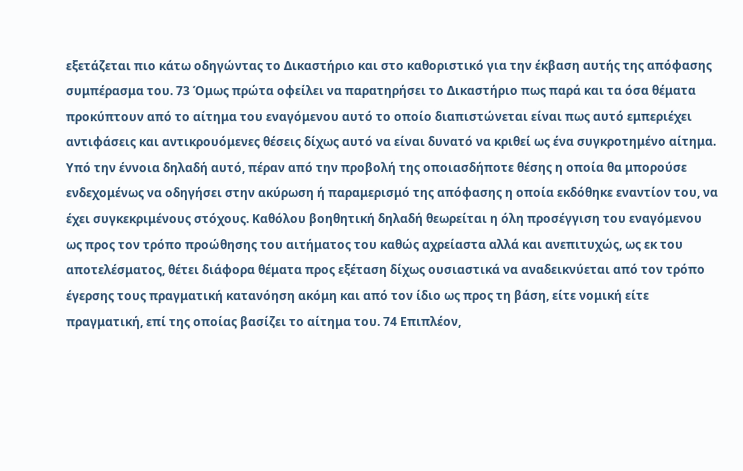εξετάζεται πιο κάτω οδηγώντας το Δικαστήριο και στο καθοριστικό για την έκβαση αυτής της απόφασης συμπέρασμα του. 73 Όμως πρώτα οφείλει να παρατηρήσει το Δικαστήριο πως παρά και τα όσα θέματα προκύπτουν από το αίτημα του εναγόμενου αυτό το οποίο διαπιστώνεται είναι πως αυτό εμπεριέχει αντιφάσεις και αντικρουόμενες θέσεις δίχως αυτό να είναι δυνατό να κριθεί ως ένα συγκροτημένο αίτημα. Υπό την έννοια δηλαδή αυτό, πέραν από την προβολή της οποιασδήποτε θέσης η οποία θα μπορούσε ενδεχομένως να οδηγήσει στην ακύρωση ή παραμερισμό της απόφασης η οποία εκδόθηκε εναντίον του, να έχει συγκεκριμένους στόχους. Καθόλου βοηθητική δηλαδή θεωρείται η όλη προσέγγιση του εναγόμενου ως προς τον τρόπο προώθησης του αιτήματος του καθώς αχρείαστα αλλά και ανεπιτυχώς, ως εκ του αποτελέσματος, θέτει διάφορα θέματα προς εξέταση δίχως ουσιαστικά να αναδεικνύεται από τον τρόπο έγερσης τους πραγματική κατανόηση ακόμη και από τον ίδιο ως προς τη βάση, είτε νομική είτε πραγματική, επί της οποίας βασίζει το αίτημα του. 74 Επιπλέον,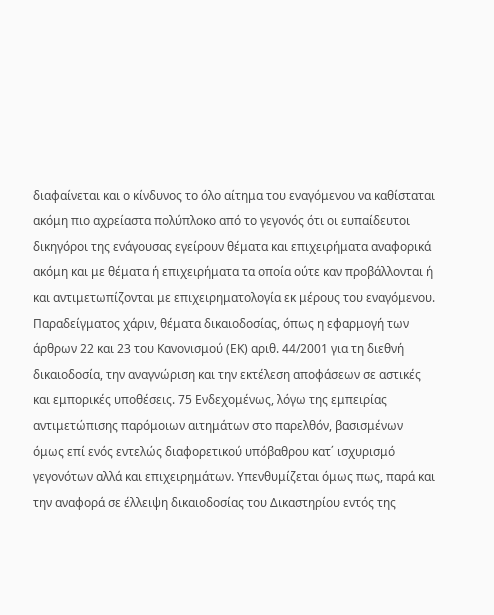διαφαίνεται και ο κίνδυνος το όλο αίτημα του εναγόμενου να καθίσταται ακόμη πιο αχρείαστα πολύπλοκο από το γεγονός ότι οι ευπαίδευτοι δικηγόροι της ενάγουσας εγείρουν θέματα και επιχειρήματα αναφορικά ακόμη και με θέματα ή επιχειρήματα τα οποία ούτε καν προβάλλονται ή και αντιμετωπίζονται με επιχειρηματολογία εκ μέρους του εναγόμενου. Παραδείγματος χάριν, θέματα δικαιοδοσίας, όπως η εφαρμογή των άρθρων 22 και 23 του Κανονισμού (ΕΚ) αριθ. 44/2001 για τη διεθνή δικαιοδοσία, την αναγνώριση και την εκτέλεση αποφάσεων σε αστικές και εμπορικές υποθέσεις. 75 Ενδεχομένως, λόγω της εμπειρίας αντιμετώπισης παρόμοιων αιτημάτων στο παρελθόν, βασισμένων όμως επί ενός εντελώς διαφορετικού υπόβαθρου κατ΄ ισχυρισμό γεγονότων αλλά και επιχειρημάτων. Υπενθυμίζεται όμως πως, παρά και την αναφορά σε έλλειψη δικαιοδοσίας του Δικαστηρίου εντός της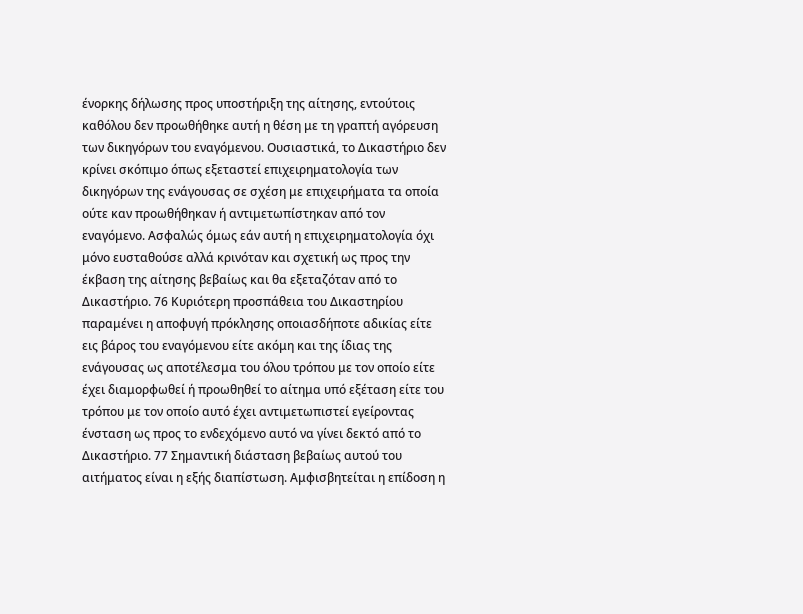ένορκης δήλωσης προς υποστήριξη της αίτησης, εντούτοις καθόλου δεν προωθήθηκε αυτή η θέση με τη γραπτή αγόρευση των δικηγόρων του εναγόμενου. Ουσιαστικά, το Δικαστήριο δεν κρίνει σκόπιμο όπως εξεταστεί επιχειρηματολογία των δικηγόρων της ενάγουσας σε σχέση με επιχειρήματα τα οποία ούτε καν προωθήθηκαν ή αντιμετωπίστηκαν από τον εναγόμενο. Ασφαλώς όμως εάν αυτή η επιχειρηματολογία όχι μόνο ευσταθούσε αλλά κρινόταν και σχετική ως προς την έκβαση της αίτησης βεβαίως και θα εξεταζόταν από το Δικαστήριο. 76 Κυριότερη προσπάθεια του Δικαστηρίου παραμένει η αποφυγή πρόκλησης οποιασδήποτε αδικίας είτε εις βάρος του εναγόμενου είτε ακόμη και της ίδιας της ενάγουσας ως αποτέλεσμα του όλου τρόπου με τον οποίο είτε έχει διαμορφωθεί ή προωθηθεί το αίτημα υπό εξέταση είτε του τρόπου με τον οποίο αυτό έχει αντιμετωπιστεί εγείροντας ένσταση ως προς το ενδεχόμενο αυτό να γίνει δεκτό από το Δικαστήριο. 77 Σημαντική διάσταση βεβαίως αυτού του αιτήματος είναι η εξής διαπίστωση. Αμφισβητείται η επίδοση η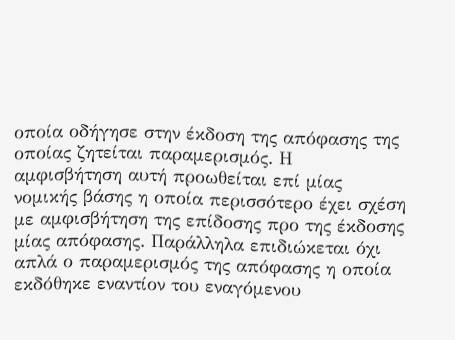οποία οδήγησε στην έκδοση της απόφασης της οποίας ζητείται παραμερισμός. Η αμφισβήτηση αυτή προωθείται επί μίας νομικής βάσης η οποία περισσότερο έχει σχέση με αμφισβήτηση της επίδοσης προ της έκδοσης μίας απόφασης. Παράλληλα επιδιώκεται όχι απλά ο παραμερισμός της απόφασης η οποία εκδόθηκε εναντίον του εναγόμενου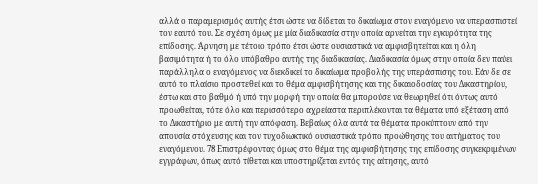αλλά ο παραμερισμός αυτής έτσι ώστε να δίδεται το δικαίωμα στον εναγόμενο να υπερασπιστεί τον εαυτό του. Σε σχέση όμως με μία διαδικασία στην οποία αρνείται την εγκυρότητα της επίδοσης. Άρνηση με τέτοιο τρόπο έτσι ώστε ουσιαστικά να αμφισβητείται και η όλη βασιμότητα ή το όλο υπόβαθρο αυτής της διαδικασίας. Διαδικασία όμως στην οποία δεν παύει παράλληλα ο εναγόμενος να διεκδικεί το δικαίωμα προβολής της υπεράσπισης του. Εάν δε σε αυτό το πλαίσιο προστεθεί και το θέμα αμφισβήτησης και της δικαιοδοσίας του Δικαστηρίου, έστω και στο βαθμό ή υπό την μορφή την οποία θα μπορούσε να θεωρηθεί ότι όντως αυτό προωθείται, τότε όλο και περισσότερο αχρείαστα περιπλέκονται τα θέματα υπό εξέταση από το Δικαστήριο με αυτή την απόφαση. Βεβαίως όλα αυτά τα θέματα προκύπτουν από την απουσία στόχευσης και τον τυχοδιωκτικό ουσιαστικά τρόπο προώθησης του αιτήματος του εναγόμενου. 78 Επιστρέφοντας όμως στο θέμα της αμφισβήτησης της επίδοσης συγκεκριμένων εγγράφων, όπως αυτό τίθεται και υποστηρίζεται εντός της αίτησης, αυτό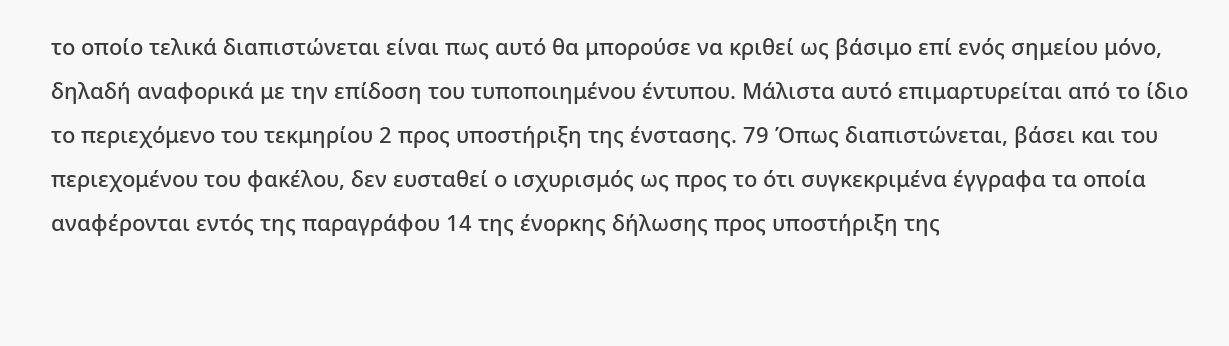το οποίο τελικά διαπιστώνεται είναι πως αυτό θα μπορούσε να κριθεί ως βάσιμο επί ενός σημείου μόνο, δηλαδή αναφορικά με την επίδοση του τυποποιημένου έντυπου. Μάλιστα αυτό επιμαρτυρείται από το ίδιο το περιεχόμενο του τεκμηρίου 2 προς υποστήριξη της ένστασης. 79 Όπως διαπιστώνεται, βάσει και του περιεχομένου του φακέλου, δεν ευσταθεί ο ισχυρισμός ως προς το ότι συγκεκριμένα έγγραφα τα οποία αναφέρονται εντός της παραγράφου 14 της ένορκης δήλωσης προς υποστήριξη της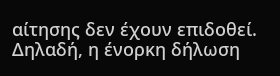αίτησης δεν έχουν επιδοθεί. Δηλαδή, η ένορκη δήλωση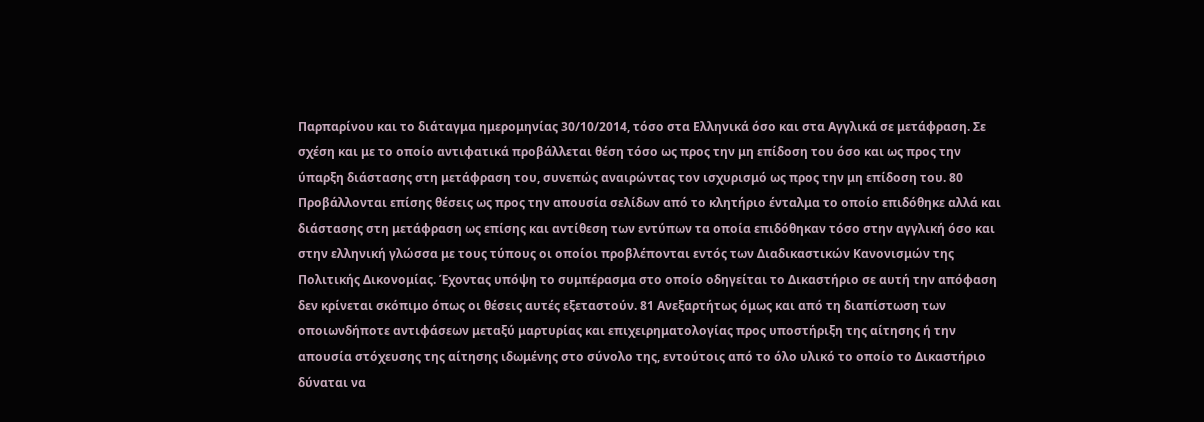Παρπαρίνου και το διάταγμα ημερομηνίας 30/10/2014, τόσο στα Ελληνικά όσο και στα Αγγλικά σε μετάφραση. Σε σχέση και με το οποίο αντιφατικά προβάλλεται θέση τόσο ως προς την μη επίδοση του όσο και ως προς την ύπαρξη διάστασης στη μετάφραση του, συνεπώς αναιρώντας τον ισχυρισμό ως προς την μη επίδοση του. 80 Προβάλλονται επίσης θέσεις ως προς την απουσία σελίδων από το κλητήριο ένταλμα το οποίο επιδόθηκε αλλά και διάστασης στη μετάφραση ως επίσης και αντίθεση των εντύπων τα οποία επιδόθηκαν τόσο στην αγγλική όσο και στην ελληνική γλώσσα με τους τύπους οι οποίοι προβλέπονται εντός των Διαδικαστικών Κανονισμών της Πολιτικής Δικονομίας. Έχοντας υπόψη το συμπέρασμα στο οποίο οδηγείται το Δικαστήριο σε αυτή την απόφαση δεν κρίνεται σκόπιμο όπως οι θέσεις αυτές εξεταστούν. 81 Ανεξαρτήτως όμως και από τη διαπίστωση των οποιωνδήποτε αντιφάσεων μεταξύ μαρτυρίας και επιχειρηματολογίας προς υποστήριξη της αίτησης ή την απουσία στόχευσης της αίτησης ιδωμένης στο σύνολο της, εντούτοις από το όλο υλικό το οποίο το Δικαστήριο δύναται να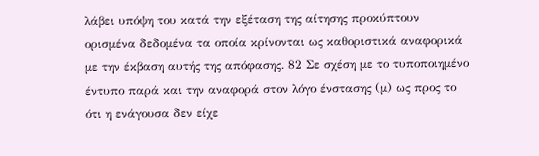λάβει υπόψη του κατά την εξέταση της αίτησης προκύπτουν ορισμένα δεδομένα τα οποία κρίνονται ως καθοριστικά αναφορικά με την έκβαση αυτής της απόφασης. 82 Σε σχέση με το τυποποιημένο έντυπο παρά και την αναφορά στον λόγο ένστασης (μ) ως προς το ότι η ενάγουσα δεν είχε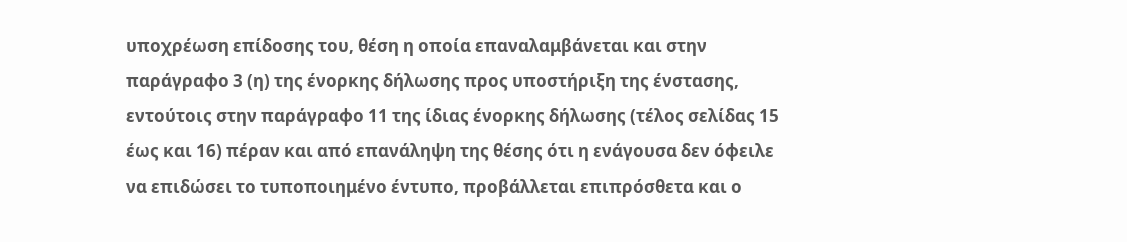υποχρέωση επίδοσης του, θέση η οποία επαναλαμβάνεται και στην παράγραφο 3 (η) της ένορκης δήλωσης προς υποστήριξη της ένστασης, εντούτοις στην παράγραφο 11 της ίδιας ένορκης δήλωσης (τέλος σελίδας 15 έως και 16) πέραν και από επανάληψη της θέσης ότι η ενάγουσα δεν όφειλε να επιδώσει το τυποποιημένο έντυπο, προβάλλεται επιπρόσθετα και ο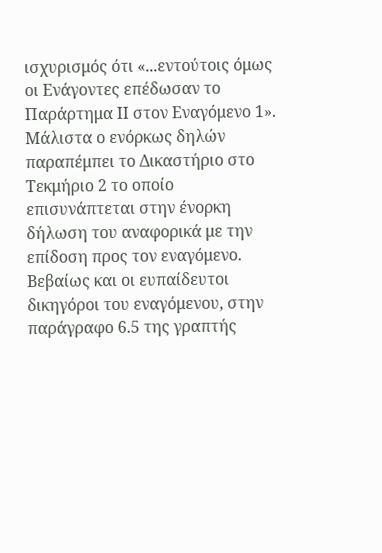ισχυρισμός ότι «...εντούτοις όμως οι Ενάγοντες επέδωσαν το Παράρτημα ΙΙ στον Εναγόμενο 1». Μάλιστα ο ενόρκως δηλών παραπέμπει το Δικαστήριο στο Τεκμήριο 2 το οποίο επισυνάπτεται στην ένορκη δήλωση του αναφορικά με την επίδοση προς τον εναγόμενο. Βεβαίως και οι ευπαίδευτοι δικηγόροι του εναγόμενου, στην παράγραφο 6.5 της γραπτής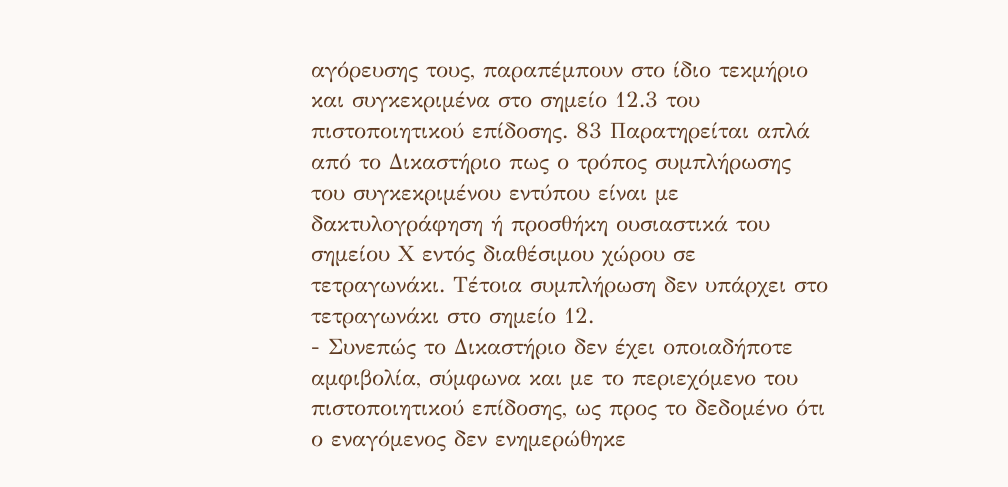αγόρευσης τους, παραπέμπουν στο ίδιο τεκμήριο και συγκεκριμένα στο σημείο 12.3 του πιστοποιητικού επίδοσης. 83 Παρατηρείται απλά από το Δικαστήριο πως ο τρόπος συμπλήρωσης του συγκεκριμένου εντύπου είναι με δακτυλογράφηση ή προσθήκη ουσιαστικά του σημείου Χ εντός διαθέσιμου χώρου σε τετραγωνάκι. Τέτοια συμπλήρωση δεν υπάρχει στο τετραγωνάκι στο σημείο 12.
- Συνεπώς το Δικαστήριο δεν έχει οποιαδήποτε αμφιβολία, σύμφωνα και με το περιεχόμενο του πιστοποιητικού επίδοσης, ως προς το δεδομένο ότι ο εναγόμενος δεν ενημερώθηκε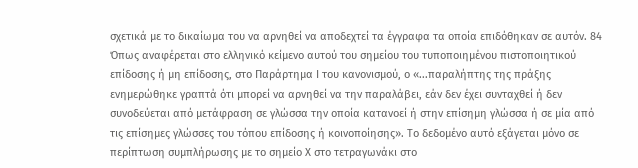σχετικά με το δικαίωμα του να αρνηθεί να αποδεχτεί τα έγγραφα τα οποία επιδόθηκαν σε αυτόν. 84 Όπως αναφέρεται στο ελληνικό κείμενο αυτού του σημείου του τυποποιημένου πιστοποιητικού επίδοσης ή μη επίδοσης, στο Παράρτημα Ι του κανονισμού, ο «...παραλήπτης της πράξης ενημερώθηκε γραπτά ότι μπορεί να αρνηθεί να την παραλάβει, εάν δεν έχει συνταχθεί ή δεν συνοδεύεται από μετάφραση σε γλώσσα την οποία κατανοεί ή στην επίσημη γλώσσα ή σε μία από τις επίσημες γλώσσες του τόπου επίδοσης ή κοινοποίησης». Το δεδομένο αυτό εξάγεται μόνο σε περίπτωση συμπλήρωσης με το σημείο Χ στο τετραγωνάκι στο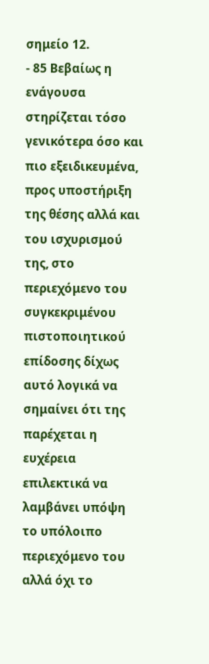σημείο 12.
- 85 Βεβαίως η ενάγουσα στηρίζεται τόσο γενικότερα όσο και πιο εξειδικευμένα, προς υποστήριξη της θέσης αλλά και του ισχυρισμού της, στο περιεχόμενο του συγκεκριμένου πιστοποιητικού επίδοσης δίχως αυτό λογικά να σημαίνει ότι της παρέχεται η ευχέρεια επιλεκτικά να λαμβάνει υπόψη το υπόλοιπο περιεχόμενο του αλλά όχι το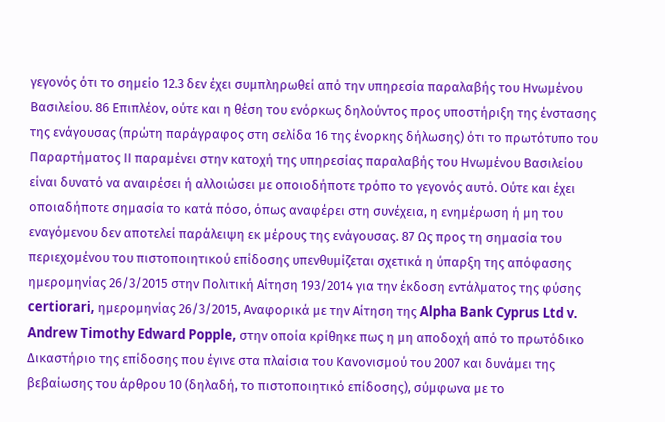γεγονός ότι το σημείο 12.3 δεν έχει συμπληρωθεί από την υπηρεσία παραλαβής του Ηνωμένου Βασιλείου. 86 Επιπλέον, ούτε και η θέση του ενόρκως δηλούντος προς υποστήριξη της ένστασης της ενάγουσας (πρώτη παράγραφος στη σελίδα 16 της ένορκης δήλωσης) ότι το πρωτότυπο του Παραρτήματος ΙΙ παραμένει στην κατοχή της υπηρεσίας παραλαβής του Ηνωμένου Βασιλείου είναι δυνατό να αναιρέσει ή αλλοιώσει με οποιοδήποτε τρόπο το γεγονός αυτό. Ούτε και έχει οποιαδήποτε σημασία το κατά πόσο, όπως αναφέρει στη συνέχεια, η ενημέρωση ή μη του εναγόμενου δεν αποτελεί παράλειψη εκ μέρους της ενάγουσας. 87 Ως προς τη σημασία του περιεχομένου του πιστοποιητικού επίδοσης υπενθυμίζεται σχετικά η ύπαρξη της απόφασης ημερομηνίας 26/3/2015 στην Πολιτική Αίτηση 193/2014 για την έκδοση εντάλματος της φύσης certiorari, ημερομηνίας 26/3/2015, Αναφορικά με την Αίτηση της Alpha Bank Cyprus Ltd v. Andrew Timothy Edward Popple, στην οποία κρίθηκε πως η μη αποδοχή από το πρωτόδικο Δικαστήριο της επίδοσης που έγινε στα πλαίσια του Κανονισμού του 2007 και δυνάμει της βεβαίωσης του άρθρου 10 (δηλαδή, το πιστοποιητικό επίδοσης), σύμφωνα με το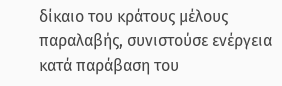δίκαιο του κράτους μέλους παραλαβής, συνιστούσε ενέργεια κατά παράβαση του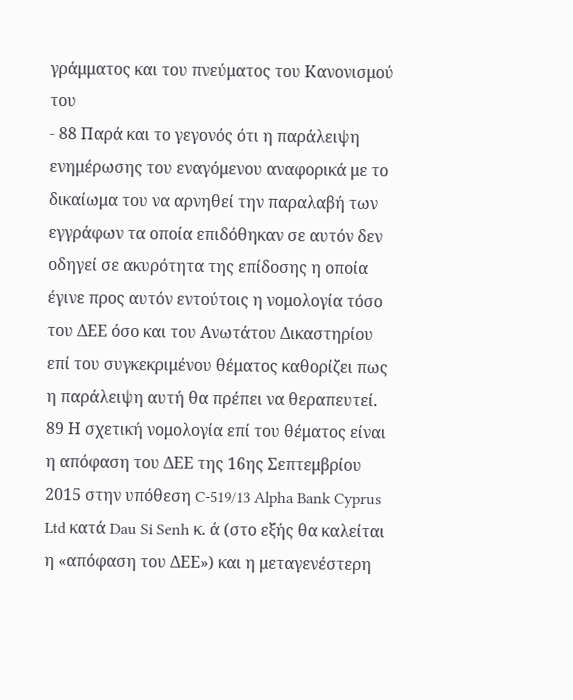γράμματος και του πνεύματος του Κανονισμού του
- 88 Παρά και το γεγονός ότι η παράλειψη ενημέρωσης του εναγόμενου αναφορικά με το δικαίωμα του να αρνηθεί την παραλαβή των εγγράφων τα οποία επιδόθηκαν σε αυτόν δεν οδηγεί σε ακυρότητα της επίδοσης η οποία έγινε προς αυτόν εντούτοις η νομολογία τόσο του ΔΕΕ όσο και του Ανωτάτου Δικαστηρίου επί του συγκεκριμένου θέματος καθορίζει πως η παράλειψη αυτή θα πρέπει να θεραπευτεί. 89 Η σχετική νομολογία επί του θέματος είναι η απόφαση του ΔΕΕ της 16ης Σεπτεμβρίου 2015 στην υπόθεση C-519/13 Alpha Bank Cyprus Ltd κατά Dau Si Senh κ. ά (στο εξής θα καλείται η «απόφαση του ΔΕΕ») και η μεταγενέστερη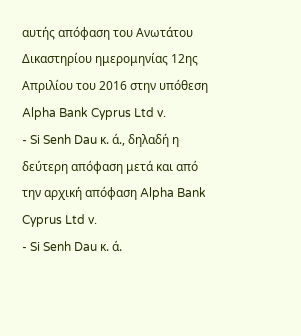αυτής απόφαση του Ανωτάτου Δικαστηρίου ημερομηνίας 12ης Απριλίου του 2016 στην υπόθεση Alpha Bank Cyprus Ltd v.
- Si Senh Dau κ. ά., δηλαδή η δεύτερη απόφαση μετά και από την αρχική απόφαση Alpha Bank Cyprus Ltd v.
- Si Senh Dau κ. ά.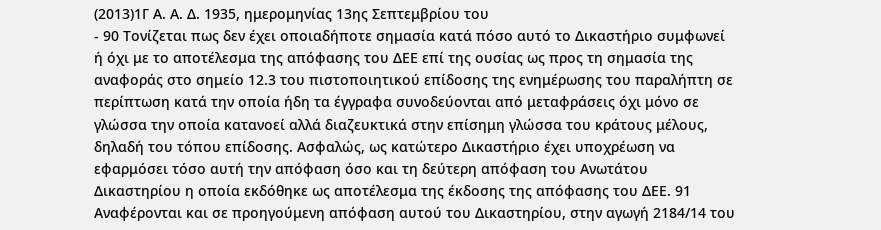(2013)1Γ Α. Α. Δ. 1935, ημερομηνίας 13ης Σεπτεμβρίου του
- 90 Τονίζεται πως δεν έχει οποιαδήποτε σημασία κατά πόσο αυτό το Δικαστήριο συμφωνεί ή όχι με το αποτέλεσμα της απόφασης του ΔΕΕ επί της ουσίας ως προς τη σημασία της αναφοράς στο σημείο 12.3 του πιστοποιητικού επίδοσης της ενημέρωσης του παραλήπτη σε περίπτωση κατά την οποία ήδη τα έγγραφα συνοδεύονται από μεταφράσεις όχι μόνο σε γλώσσα την οποία κατανοεί αλλά διαζευκτικά στην επίσημη γλώσσα του κράτους μέλους, δηλαδή του τόπου επίδοσης. Ασφαλώς, ως κατώτερο Δικαστήριο έχει υποχρέωση να εφαρμόσει τόσο αυτή την απόφαση όσο και τη δεύτερη απόφαση του Ανωτάτου Δικαστηρίου η οποία εκδόθηκε ως αποτέλεσμα της έκδοσης της απόφασης του ΔΕΕ. 91 Αναφέρονται και σε προηγούμενη απόφαση αυτού του Δικαστηρίου, στην αγωγή 2184/14 του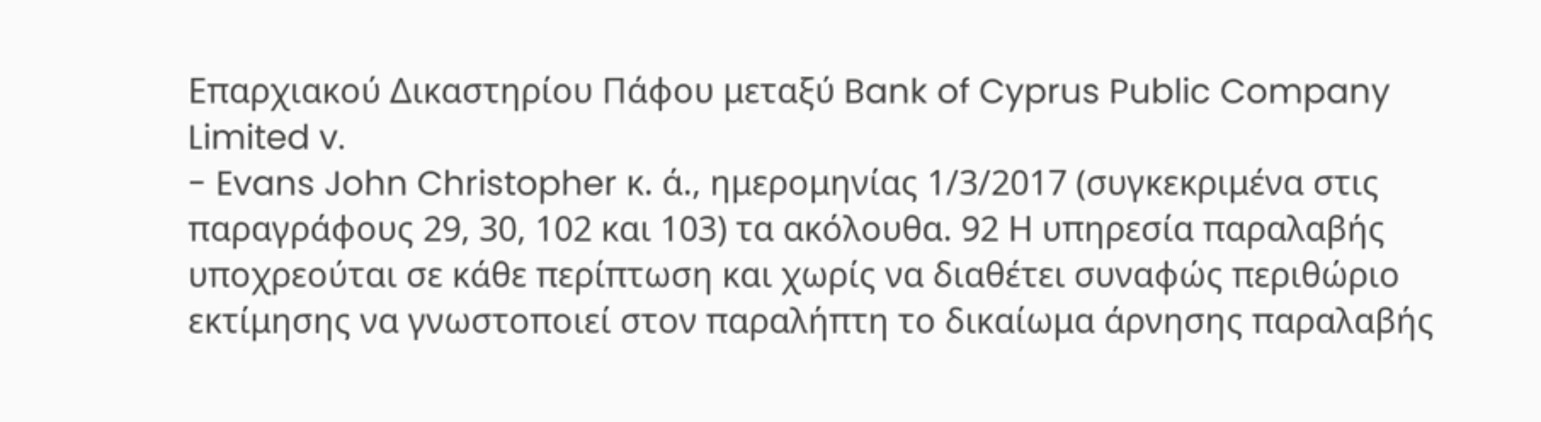Επαρχιακού Δικαστηρίου Πάφου μεταξύ Bank of Cyprus Public Company Limited v.
- Evans John Christopher κ. ά., ημερομηνίας 1/3/2017 (συγκεκριμένα στις παραγράφους 29, 30, 102 και 103) τα ακόλουθα. 92 Η υπηρεσία παραλαβής υποχρεούται σε κάθε περίπτωση και χωρίς να διαθέτει συναφώς περιθώριο εκτίμησης να γνωστοποιεί στον παραλήπτη το δικαίωμα άρνησης παραλαβής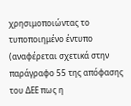χρησιμοποιώντας το τυποποιημένο έντυπο (αναφέρεται σχετικά στην παράγραφο 55 της απόφασης του ΔΕΕ πως η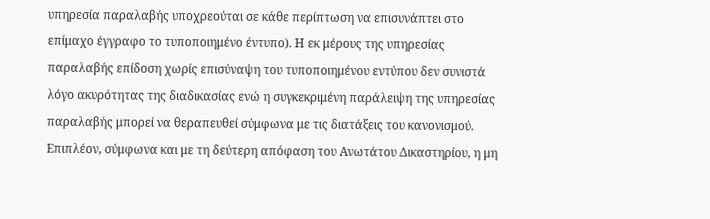υπηρεσία παραλαβής υποχρεούται σε κάθε περίπτωση να επισυνάπτει στο επίμαχο έγγραφο το τυποποιημένο έντυπο). Η εκ μέρους της υπηρεσίας παραλαβής επίδοση χωρίς επισύναψη του τυποποιημένου εντύπου δεν συνιστά λόγο ακυρότητας της διαδικασίας ενώ η συγκεκριμένη παράλειψη της υπηρεσίας παραλαβής μπορεί να θεραπευθεί σύμφωνα με τις διατάξεις του κανονισμού. Επιπλέον, σύμφωνα και με τη δεύτερη απόφαση του Ανωτάτου Δικαστηρίου, η μη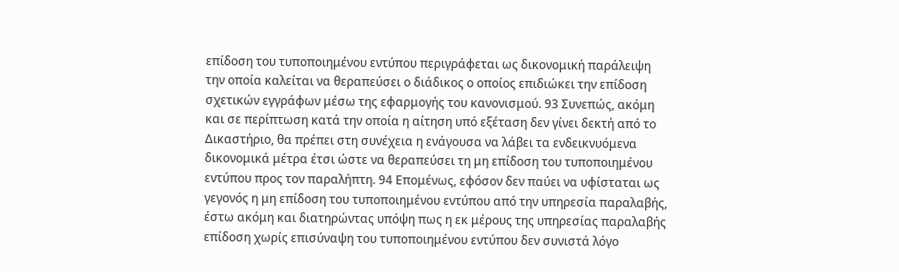επίδοση του τυποποιημένου εντύπου περιγράφεται ως δικονομική παράλειψη την οποία καλείται να θεραπεύσει ο διάδικος ο οποίος επιδιώκει την επίδοση σχετικών εγγράφων μέσω της εφαρμογής του κανονισμού. 93 Συνεπώς, ακόμη και σε περίπτωση κατά την οποία η αίτηση υπό εξέταση δεν γίνει δεκτή από το Δικαστήριο, θα πρέπει στη συνέχεια η ενάγουσα να λάβει τα ενδεικνυόμενα δικονομικά μέτρα έτσι ώστε να θεραπεύσει τη μη επίδοση του τυποποιημένου εντύπου προς τον παραλήπτη. 94 Επομένως, εφόσον δεν παύει να υφίσταται ως γεγονός η μη επίδοση του τυποποιημένου εντύπου από την υπηρεσία παραλαβής, έστω ακόμη και διατηρώντας υπόψη πως η εκ μέρους της υπηρεσίας παραλαβής επίδοση χωρίς επισύναψη του τυποποιημένου εντύπου δεν συνιστά λόγο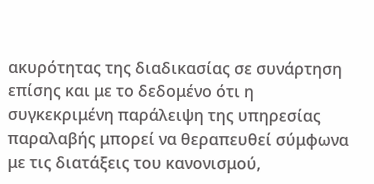ακυρότητας της διαδικασίας σε συνάρτηση επίσης και με το δεδομένο ότι η συγκεκριμένη παράλειψη της υπηρεσίας παραλαβής μπορεί να θεραπευθεί σύμφωνα με τις διατάξεις του κανονισμού,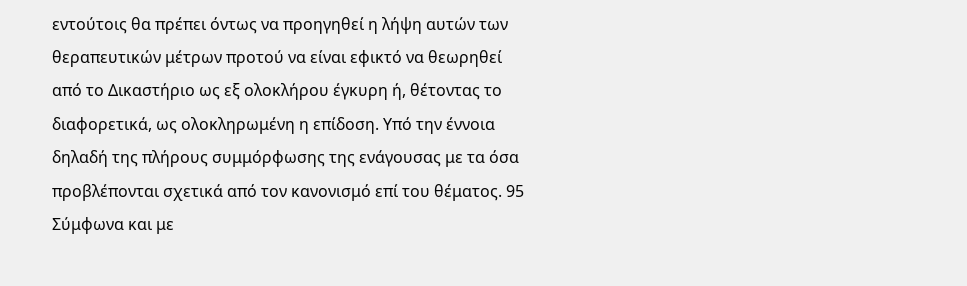εντούτοις θα πρέπει όντως να προηγηθεί η λήψη αυτών των θεραπευτικών μέτρων προτού να είναι εφικτό να θεωρηθεί από το Δικαστήριο ως εξ ολοκλήρου έγκυρη ή, θέτοντας το διαφορετικά, ως ολοκληρωμένη η επίδοση. Υπό την έννοια δηλαδή της πλήρους συμμόρφωσης της ενάγουσας με τα όσα προβλέπονται σχετικά από τον κανονισμό επί του θέματος. 95 Σύμφωνα και με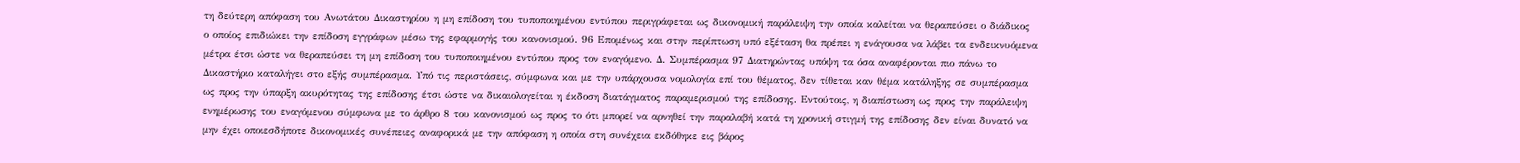τη δεύτερη απόφαση του Ανωτάτου Δικαστηρίου η μη επίδοση του τυποποιημένου εντύπου περιγράφεται ως δικονομική παράλειψη την οποία καλείται να θεραπεύσει ο διάδικος ο οποίος επιδιώκει την επίδοση εγγράφων μέσω της εφαρμογής του κανονισμού. 96 Επομένως και στην περίπτωση υπό εξέταση θα πρέπει η ενάγουσα να λάβει τα ενδεικνυόμενα μέτρα έτσι ώστε να θεραπεύσει τη μη επίδοση του τυποποιημένου εντύπου προς τον εναγόμενο. Δ. Συμπέρασμα 97 Διατηρώντας υπόψη τα όσα αναφέρονται πιο πάνω το Δικαστήριο καταλήγει στο εξής συμπέρασμα. Υπό τις περιστάσεις, σύμφωνα και με την υπάρχουσα νομολογία επί του θέματος, δεν τίθεται καν θέμα κατάληξης σε συμπέρασμα ως προς την ύπαρξη ακυρότητας της επίδοσης έτσι ώστε να δικαιολογείται η έκδοση διατάγματος παραμερισμού της επίδοσης. Εντούτοις, η διαπίστωση ως προς την παράλειψη ενημέρωσης του εναγόμενου σύμφωνα με το άρθρο 8 του κανονισμού ως προς το ότι μπορεί να αρνηθεί την παραλαβή κατά τη χρονική στιγμή της επίδοσης δεν είναι δυνατό να μην έχει οποιεσδήποτε δικονομικές συνέπειες αναφορικά με την απόφαση η οποία στη συνέχεια εκδόθηκε εις βάρος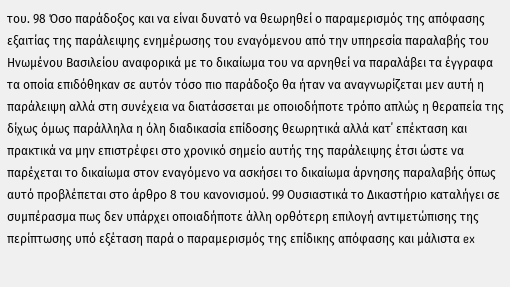του. 98 Όσο παράδοξος και να είναι δυνατό να θεωρηθεί ο παραμερισμός της απόφασης εξαιτίας της παράλειψης ενημέρωσης του εναγόμενου από την υπηρεσία παραλαβής του Ηνωμένου Βασιλείου αναφορικά με το δικαίωμα του να αρνηθεί να παραλάβει τα έγγραφα τα οποία επιδόθηκαν σε αυτόν τόσο πιο παράδοξο θα ήταν να αναγνωρίζεται μεν αυτή η παράλειψη αλλά στη συνέχεια να διατάσσεται με οποιοδήποτε τρόπο απλώς η θεραπεία της δίχως όμως παράλληλα η όλη διαδικασία επίδοσης θεωρητικά αλλά κατ΄ επέκταση και πρακτικά να μην επιστρέφει στο χρονικό σημείο αυτής της παράλειψης έτσι ώστε να παρέχεται το δικαίωμα στον εναγόμενο να ασκήσει το δικαίωμα άρνησης παραλαβής όπως αυτό προβλέπεται στο άρθρο 8 του κανονισμού. 99 Ουσιαστικά το Δικαστήριο καταλήγει σε συμπέρασμα πως δεν υπάρχει οποιαδήποτε άλλη ορθότερη επιλογή αντιμετώπισης της περίπτωσης υπό εξέταση παρά ο παραμερισμός της επίδικης απόφασης και μάλιστα ex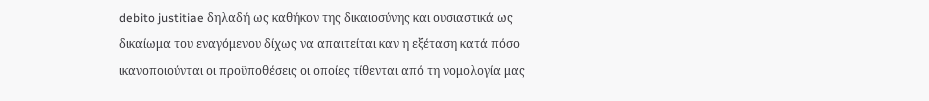debito justitiae δηλαδή ως καθήκον της δικαιοσύνης και ουσιαστικά ως δικαίωμα του εναγόμενου δίχως να απαιτείται καν η εξέταση κατά πόσο ικανοποιούνται οι προϋποθέσεις οι οποίες τίθενται από τη νομολογία μας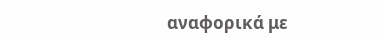αναφορικά με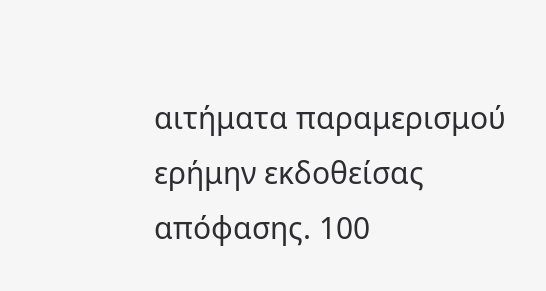αιτήματα παραμερισμού ερήμην εκδοθείσας απόφασης. 100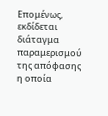Επομένως, εκδίδεται διάταγμα παραμερισμού της απόφασης η οποία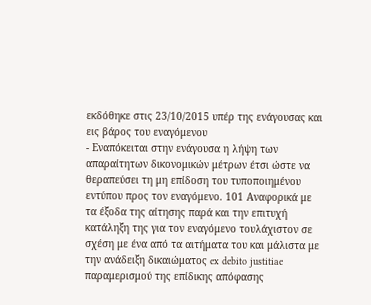εκδόθηκε στις 23/10/2015 υπέρ της ενάγουσας και εις βάρος του εναγόμενου
- Εναπόκειται στην ενάγουσα η λήψη των απαραίτητων δικονομικών μέτρων έτσι ώστε να θεραπεύσει τη μη επίδοση του τυποποιημένου εντύπου προς τον εναγόμενο. 101 Αναφορικά με τα έξοδα της αίτησης παρά και την επιτυχή κατάληξη της για τον εναγόμενο τουλάχιστον σε σχέση με ένα από τα αιτήματα του και μάλιστα με την ανάδειξη δικαιώματος ex debito justitiae παραμερισμού της επίδικης απόφασης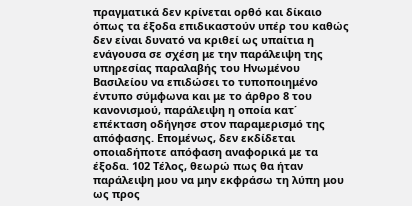πραγματικά δεν κρίνεται ορθό και δίκαιο όπως τα έξοδα επιδικαστούν υπέρ του καθώς δεν είναι δυνατό να κριθεί ως υπαίτια η ενάγουσα σε σχέση με την παράλειψη της υπηρεσίας παραλαβής του Ηνωμένου Βασιλείου να επιδώσει το τυποποιημένο έντυπο σύμφωνα και με το άρθρο 8 του κανονισμού, παράλειψη η οποία κατ΄ επέκταση οδήγησε στον παραμερισμό της απόφασης. Επομένως, δεν εκδίδεται οποιαδήποτε απόφαση αναφορικά με τα έξοδα. 102 Τέλος, θεωρώ πως θα ήταν παράλειψη μου να μην εκφράσω τη λύπη μου ως προς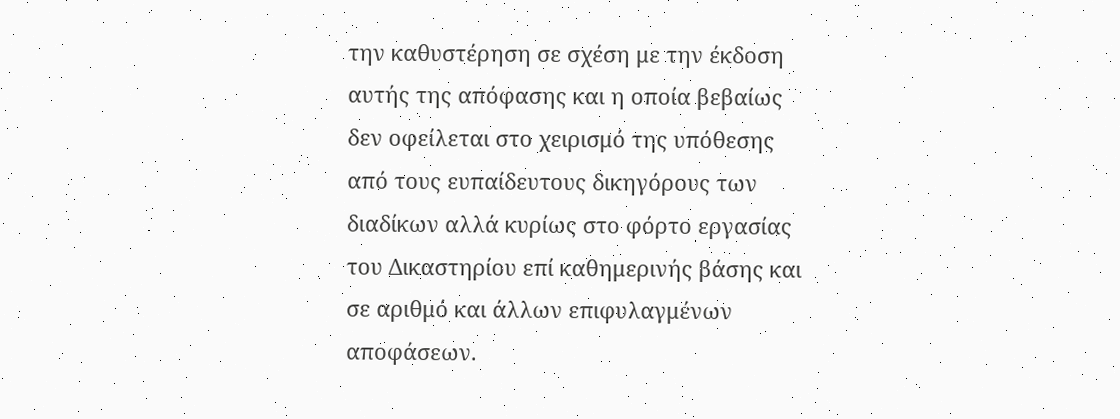την καθυστέρηση σε σχέση με την έκδοση αυτής της απόφασης και η οποία βεβαίως δεν οφείλεται στο χειρισμό της υπόθεσης από τους ευπαίδευτους δικηγόρους των διαδίκων αλλά κυρίως στο φόρτο εργασίας του Δικαστηρίου επί καθημερινής βάσης και σε αριθμό και άλλων επιφυλαγμένων αποφάσεων.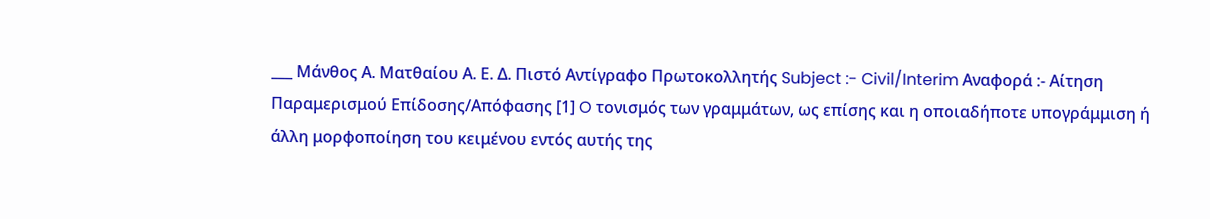___ Μάνθος Α. Ματθαίου Α. Ε. Δ. Πιστό Αντίγραφο Πρωτοκολλητής Subject :- Civil/Interim Αναφορά :- Αίτηση Παραμερισμού Επίδοσης/Απόφασης [1] O τονισμός των γραμμάτων, ως επίσης και η οποιαδήποτε υπογράμμιση ή άλλη μορφοποίηση του κειμένου εντός αυτής της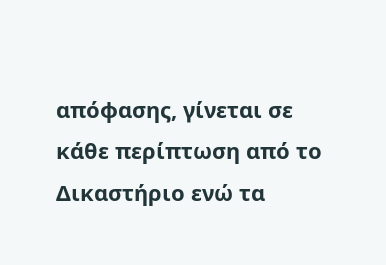απόφασης, γίνεται σε κάθε περίπτωση από το Δικαστήριο ενώ τα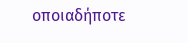οποιαδήποτε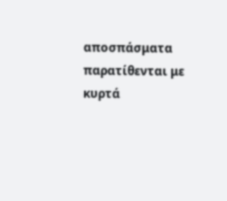αποσπάσματα παρατίθενται με κυρτά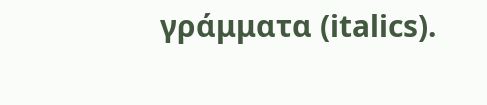γράμματα (italics).